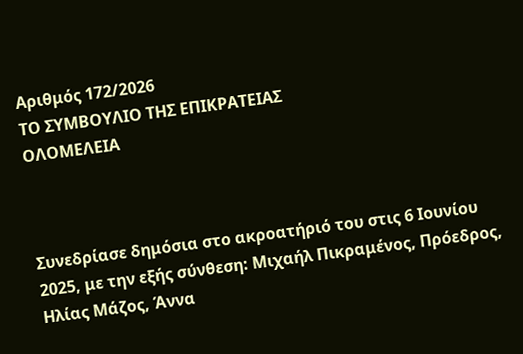Αριθμός 172/2026
ΤΟ ΣΥΜΒΟΥΛΙΟ ΤΗΣ ΕΠΙΚΡΑΤΕΙΑΣ
ΟΛΟΜΕΛΕΙΑ



Συνεδρίασε δημόσια στο ακροατήριό του στις 6 Ιουνίου 2025, με την εξής σύνθεση: Μιχαήλ Πικραμένος, Πρόεδρος, Ηλίας Μάζος, Άννα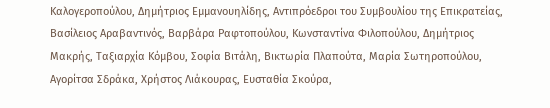Καλογεροπούλου, Δημήτριος Εμμανουηλίδης, Αντιπρόεδροι του Συμβουλίου της Επικρατείας, Βασίλειος Αραβαντινός, Βαρβάρα Ραφτοπούλου, Κωνσταντίνα Φιλοπούλου, Δημήτριος Μακρής, Ταξιαρχία Κόμβου, Σοφία Βιτάλη, Βικτωρία Πλαπούτα, Μαρία Σωτηροπούλου, Αγορίτσα Σδράκα, Χρήστος Λιάκουρας, Ευσταθία Σκούρα,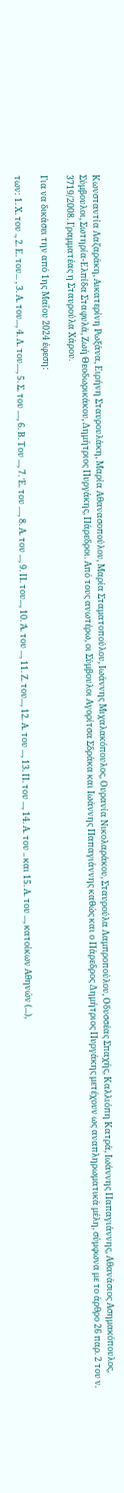Κωνσταντία Λαζαράκη, Αικατερίνη Ρωξάνα, Ειρήνη Σταυρουλάκη, Μαρία Αθανασοπούλου, Μαρία Σταματοπούλου, Ιωάννης Μιχαλακόπουλος, Ουρανία Νικολαράκου, Σταυρούλα Λαμπροπούλου, Οδυσσέας Σπαχής, Καλλιόπη Κατρά, Ιωάννης Παπαγιάννης, Αθανάσιος Ασημακόπουλος, Σύμβουλοι, Σωτηρία-Ελπίδα Σταφυλά, Ζωή Θεοδωρικάκου, Δημήτριος Πυργάκης, Πάρεδροι. Από τους ανωτέρω, οι Σύμβουλοι Αγορίτσα Σδράκα και Ιωάννης Παπαγιάννης καθώς και ο Πάρεδρος Δημήτριος Πυργάκης μετέχουν ως αναπληρωματικά μέλη, σύμφωνα με το άρθρο 26 παρ. 2 του ν. 3719/2008. Γραμματέας η Σταυρούλα Χάρου.

Για να δικάσει την από 1ης Μαΐου 2024 έφεση:

των: 1. Χ. του ., 2. Ε. του... , 3. Α. του..., 4. Λ. του...., 5. Σ. του ...., 6. Β. Του ..., 7. Έ. του ...., 8. Α. του ..., 9. Π. του..., 10. Ά. του ..., 11. Ζ. του..., 12. Α. του ..., 13. Π. του ..., 14. Α. του .. και 15. Α. του ..., κατοίκων Αθηνών (...),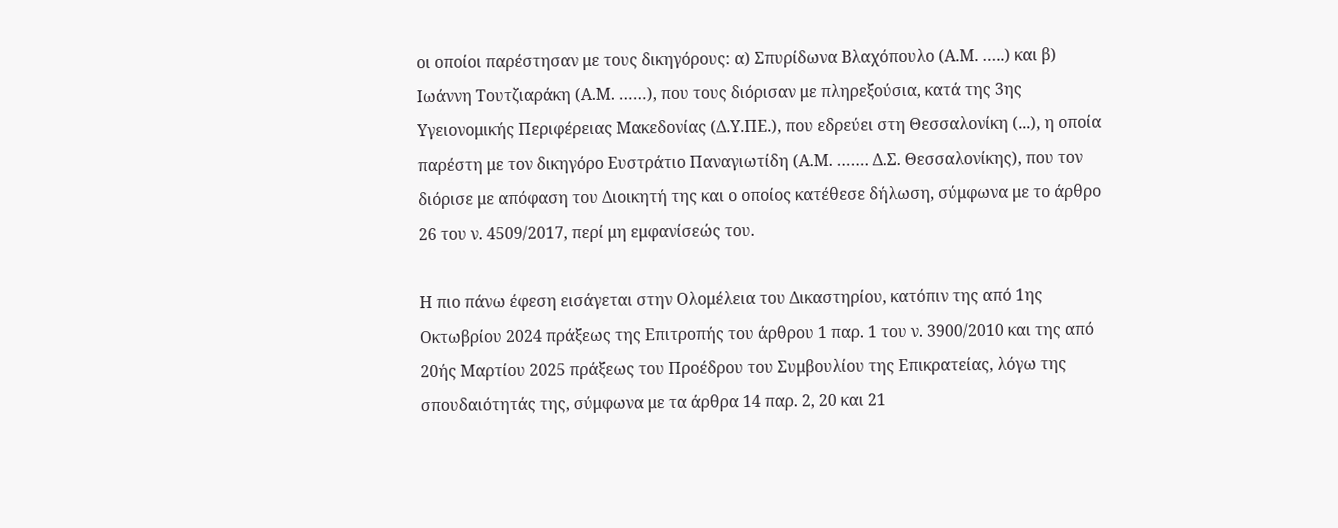οι οποίοι παρέστησαν με τους δικηγόρους: α) Σπυρίδωνα Βλαχόπουλο (Α.Μ. …..) και β) Ιωάννη Τουτζιαράκη (Α.Μ. ……), που τους διόρισαν με πληρεξούσια, κατά της 3ης Υγειονομικής Περιφέρειας Μακεδονίας (Δ.Υ.ΠΕ.), που εδρεύει στη Θεσσαλονίκη (...), η οποία παρέστη με τον δικηγόρο Ευστράτιο Παναγιωτίδη (Α.Μ. ……. Δ.Σ. Θεσσαλονίκης), που τον διόρισε με απόφαση του Διοικητή της και ο οποίος κατέθεσε δήλωση, σύμφωνα με το άρθρο 26 του ν. 4509/2017, περί μη εμφανίσεώς του.

Η πιο πάνω έφεση εισάγεται στην Ολομέλεια του Δικαστηρίου, κατόπιν της από 1ης Οκτωβρίου 2024 πράξεως της Επιτροπής του άρθρου 1 παρ. 1 του ν. 3900/2010 και της από 20ής Μαρτίου 2025 πράξεως του Προέδρου του Συμβουλίου της Επικρατείας, λόγω της σπουδαιότητάς της, σύμφωνα με τα άρθρα 14 παρ. 2, 20 και 21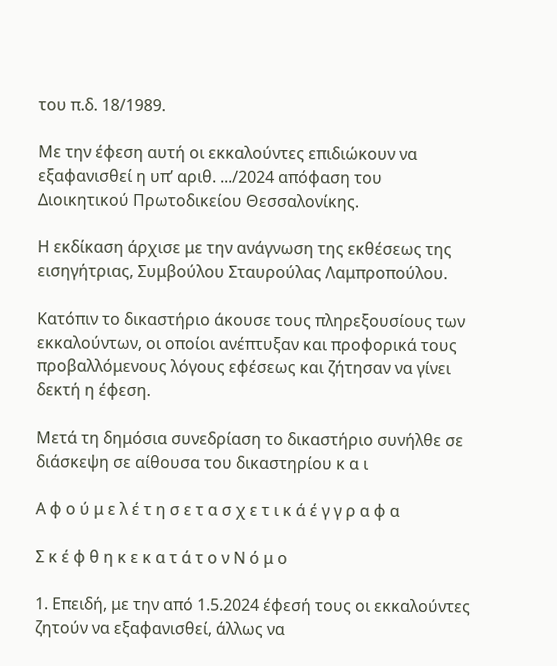του π.δ. 18/1989.

Με την έφεση αυτή οι εκκαλούντες επιδιώκουν να εξαφανισθεί η υπ’ αριθ. .../2024 απόφαση του Διοικητικού Πρωτοδικείου Θεσσαλονίκης.

Η εκδίκαση άρχισε με την ανάγνωση της εκθέσεως της εισηγήτριας, Συμβούλου Σταυρούλας Λαμπροπούλου.

Κατόπιν το δικαστήριο άκουσε τους πληρεξουσίους των εκκαλούντων, οι οποίοι ανέπτυξαν και προφορικά τους προβαλλόμενους λόγους εφέσεως και ζήτησαν να γίνει δεκτή η έφεση.

Μετά τη δημόσια συνεδρίαση το δικαστήριο συνήλθε σε διάσκεψη σε αίθουσα του δικαστηρίου κ α ι

Α φ ο ύ μ ε λ έ τ η σ ε τ α σ χ ε τ ι κ ά έ γ γ ρ α φ α

Σ κ έ φ θ η κ ε κ α τ ά τ ο ν Ν ό μ ο

1. Επειδή, με την από 1.5.2024 έφεσή τους οι εκκαλούντες ζητούν να εξαφανισθεί, άλλως να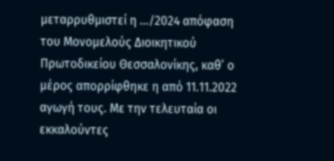μεταρρυθμιστεί η .../2024 απόφαση του Μονομελούς Διοικητικού Πρωτοδικείου Θεσσαλονίκης, καθ’ ο μέρος απορρίφθηκε η από 11.11.2022 αγωγή τους. Με την τελευταία οι εκκαλούντες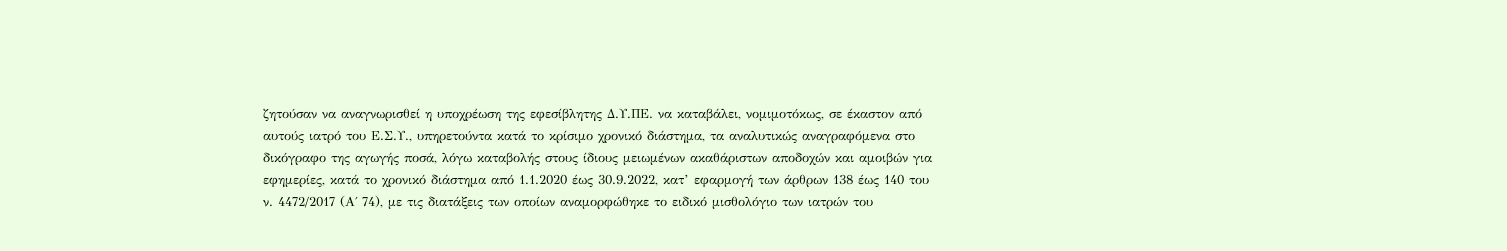ζητούσαν να αναγνωρισθεί η υποχρέωση της εφεσίβλητης Δ.Υ.ΠΕ. να καταβάλει, νομιμοτόκως, σε έκαστον από αυτούς ιατρό του Ε.Σ.Υ., υπηρετούντα κατά το κρίσιμο χρονικό διάστημα, τα αναλυτικώς αναγραφόμενα στο δικόγραφο της αγωγής ποσά, λόγω καταβολής στους ίδιους μειωμένων ακαθάριστων αποδοχών και αμοιβών για εφημερίες, κατά το χρονικό διάστημα από 1.1.2020 έως 30.9.2022, κατ’ εφαρμογή των άρθρων 138 έως 140 του ν. 4472/2017 (Α΄ 74), με τις διατάξεις των οποίων αναμορφώθηκε το ειδικό μισθολόγιο των ιατρών του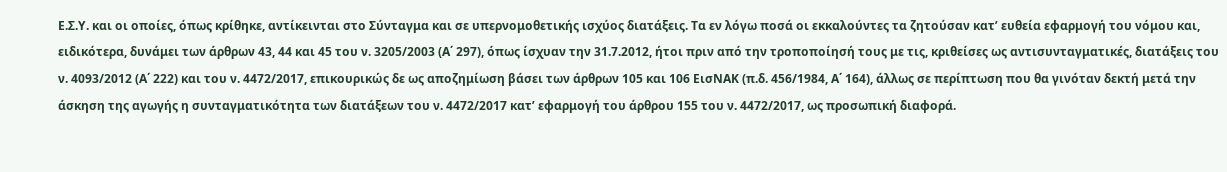Ε.Σ.Υ. και οι οποίες, όπως κρίθηκε, αντίκεινται στο Σύνταγμα και σε υπερνομοθετικής ισχύος διατάξεις. Τα εν λόγω ποσά οι εκκαλούντες τα ζητούσαν κατ’ ευθεία εφαρμογή του νόμου και, ειδικότερα, δυνάμει των άρθρων 43, 44 και 45 του ν. 3205/2003 (Α΄ 297), όπως ίσχυαν την 31.7.2012, ήτοι πριν από την τροποποίησή τους με τις, κριθείσες ως αντισυνταγματικές, διατάξεις του ν. 4093/2012 (Α΄ 222) και του ν. 4472/2017, επικουρικώς δε ως αποζημίωση βάσει των άρθρων 105 και 106 ΕισΝΑΚ (π.δ. 456/1984, Α΄ 164), άλλως σε περίπτωση που θα γινόταν δεκτή μετά την άσκηση της αγωγής η συνταγματικότητα των διατάξεων του ν. 4472/2017 κατ’ εφαρμογή του άρθρου 155 του ν. 4472/2017, ως προσωπική διαφορά.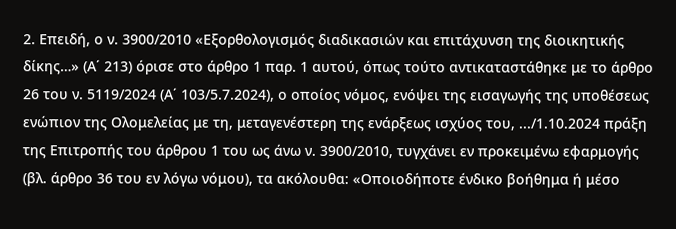2. Επειδή, ο ν. 3900/2010 «Εξορθολογισμός διαδικασιών και επιτάχυνση της διοικητικής δίκης…» (Α΄ 213) όρισε στο άρθρο 1 παρ. 1 αυτού, όπως τούτο αντικαταστάθηκε με το άρθρο 26 του ν. 5119/2024 (Α΄ 103/5.7.2024), ο οποίος νόμος, ενόψει της εισαγωγής της υποθέσεως ενώπιον της Ολομελείας με τη, μεταγενέστερη της ενάρξεως ισχύος του, .../1.10.2024 πράξη της Επιτροπής του άρθρου 1 του ως άνω ν. 3900/2010, τυγχάνει εν προκειμένω εφαρμογής (βλ. άρθρο 36 του εν λόγω νόμου), τα ακόλουθα: «Οποιοδήποτε ένδικο βοήθημα ή μέσο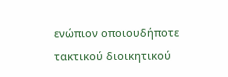ενώπιον οποιουδήποτε τακτικού διοικητικού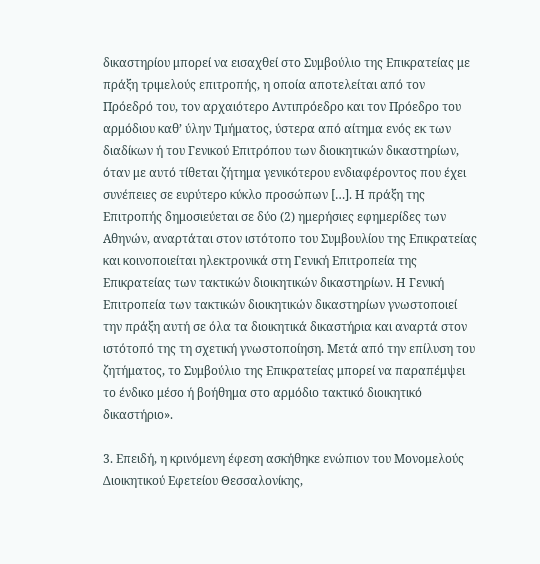δικαστηρίου μπορεί να εισαχθεί στο Συμβούλιο της Επικρατείας με πράξη τριμελούς επιτροπής, η οποία αποτελείται από τον Πρόεδρό του, τον αρχαιότερο Αντιπρόεδρο και τον Πρόεδρο του αρμόδιου καθ’ ύλην Τμήματος, ύστερα από αίτημα ενός εκ των διαδίκων ή του Γενικού Επιτρόπου των διοικητικών δικαστηρίων, όταν με αυτό τίθεται ζήτημα γενικότερου ενδιαφέροντος που έχει συνέπειες σε ευρύτερο κύκλο προσώπων […]. Η πράξη της Επιτροπής δημοσιεύεται σε δύο (2) ημερήσιες εφημερίδες των Αθηνών, αναρτάται στον ιστότοπο του Συμβουλίου της Επικρατείας και κοινοποιείται ηλεκτρονικά στη Γενική Επιτροπεία της Επικρατείας των τακτικών διοικητικών δικαστηρίων. Η Γενική Επιτροπεία των τακτικών διοικητικών δικαστηρίων γνωστοποιεί την πράξη αυτή σε όλα τα διοικητικά δικαστήρια και αναρτά στον ιστότοπό της τη σχετική γνωστοποίηση. Μετά από την επίλυση του ζητήματος, το Συμβούλιο της Επικρατείας μπορεί να παραπέμψει το ένδικο μέσο ή βοήθημα στο αρμόδιο τακτικό διοικητικό δικαστήριο».

3. Επειδή, η κρινόμενη έφεση ασκήθηκε ενώπιον του Μονομελούς Διοικητικού Εφετείου Θεσσαλονίκης,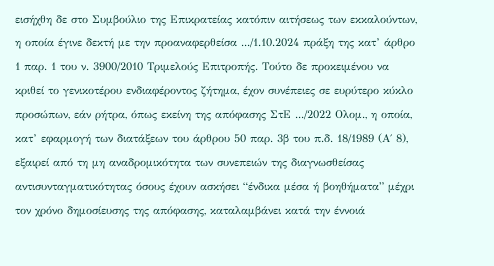εισήχθη δε στο Συμβούλιο της Επικρατείας κατόπιν αιτήσεως των εκκαλούντων, η οποία έγινε δεκτή με την προαναφερθείσα .../1.10.2024 πράξη της κατ’ άρθρο 1 παρ. 1 του ν. 3900/2010 Τριμελούς Επιτροπής. Τούτο δε προκειμένου να κριθεί το γενικοτέρου ενδιαφέροντος ζήτημα, έχον συνέπειες σε ευρύτερο κύκλο προσώπων, εάν ρήτρα, όπως εκείνη της απόφασης ΣτΕ .../2022 Ολομ., η οποία, κατ’ εφαρμογή των διατάξεων του άρθρου 50 παρ. 3β του π.δ. 18/1989 (Α΄ 8), εξαιρεί από τη μη αναδρομικότητα των συνεπειών της διαγνωσθείσας αντισυνταγματικότητας όσους έχουν ασκήσει “ένδικα μέσα ή βοηθήματα” μέχρι τον χρόνο δημοσίευσης της απόφασης, καταλαμβάνει κατά την έννοιά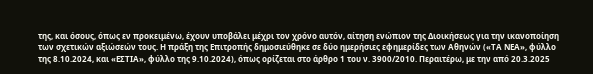της, και όσους, όπως εν προκειμένω, έχουν υποβάλει μέχρι τον χρόνο αυτόν, αίτηση ενώπιον της Διοικήσεως για την ικανοποίηση των σχετικών αξιώσεών τους. Η πράξη της Επιτροπής δημοσιεύθηκε σε δύο ημερήσιες εφημερίδες των Αθηνών («ΤΑ ΝΕΑ», φύλλο της 8.10.2024, και «ΕΣΤΙΑ», φύλλο της 9.10.2024), όπως ορίζεται στο άρθρο 1 του ν. 3900/2010. Περαιτέρω, με την από 20.3.2025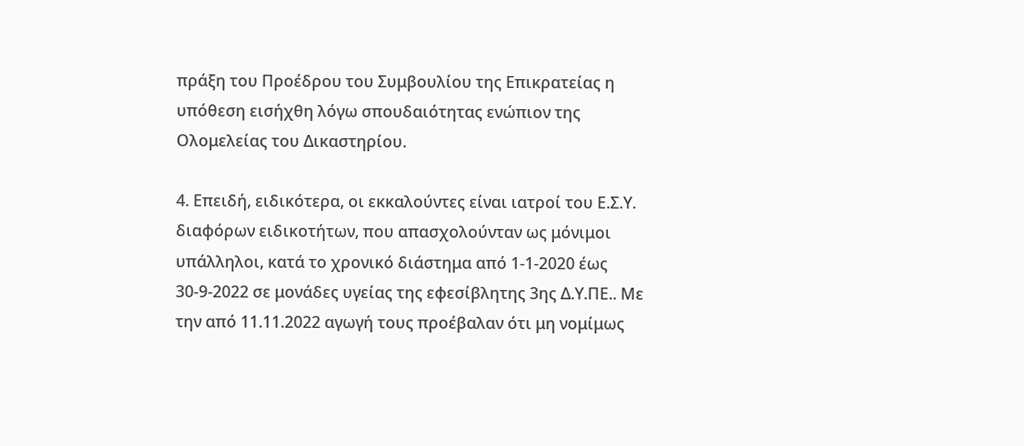πράξη του Προέδρου του Συμβουλίου της Επικρατείας η υπόθεση εισήχθη λόγω σπουδαιότητας ενώπιον της Ολομελείας του Δικαστηρίου.

4. Επειδή, ειδικότερα, οι εκκαλούντες είναι ιατροί του Ε.Σ.Υ. διαφόρων ειδικοτήτων, που απασχολούνταν ως μόνιμοι υπάλληλοι, κατά το χρονικό διάστημα από 1-1-2020 έως 30-9-2022 σε μονάδες υγείας της εφεσίβλητης 3ης Δ.Υ.ΠΕ.. Με την από 11.11.2022 αγωγή τους προέβαλαν ότι μη νομίμως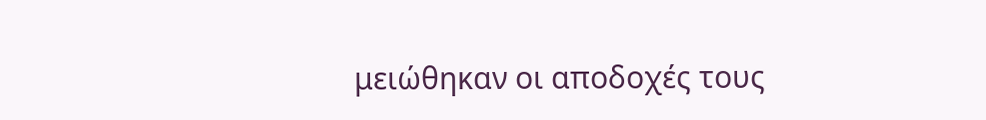μειώθηκαν οι αποδοχές τους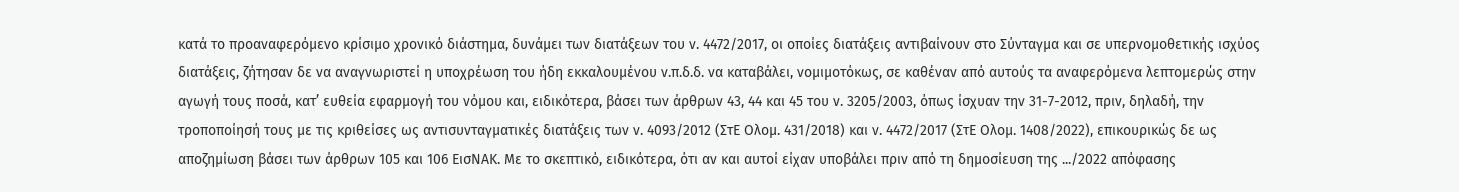κατά το προαναφερόμενο κρίσιμο χρονικό διάστημα, δυνάμει των διατάξεων του ν. 4472/2017, οι οποίες διατάξεις αντιβαίνουν στο Σύνταγμα και σε υπερνομοθετικής ισχύος διατάξεις, ζήτησαν δε να αναγνωριστεί η υποχρέωση του ήδη εκκαλουμένου ν.π.δ.δ. να καταβάλει, νομιμοτόκως, σε καθέναν από αυτούς τα αναφερόμενα λεπτομερώς στην αγωγή τους ποσά, κατ’ ευθεία εφαρμογή του νόμου και, ειδικότερα, βάσει των άρθρων 43, 44 και 45 του ν. 3205/2003, όπως ίσχυαν την 31-7-2012, πριν, δηλαδή, την τροποποίησή τους με τις κριθείσες ως αντισυνταγματικές διατάξεις των ν. 4093/2012 (ΣτΕ Ολομ. 431/2018) και ν. 4472/2017 (ΣτΕ Ολομ. 1408/2022), επικουρικώς δε ως αποζημίωση βάσει των άρθρων 105 και 106 ΕισΝΑΚ. Με το σκεπτικό, ειδικότερα, ότι αν και αυτοί είχαν υποβάλει πριν από τη δημοσίευση της .../2022 απόφασης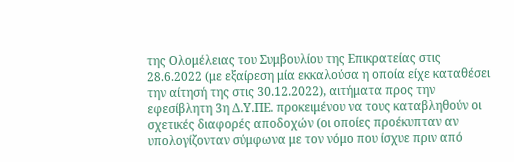της Ολομέλειας του Συμβουλίου της Επικρατείας στις 28.6.2022 (με εξαίρεση μία εκκαλούσα η οποία είχε καταθέσει την αίτησή της στις 30.12.2022), αιτήματα προς την εφεσίβλητη 3η Δ.Υ.ΠΕ. προκειμένου να τους καταβληθούν οι σχετικές διαφορές αποδοχών (οι οποίες προέκυπταν αν υπολογίζονταν σύμφωνα με τον νόμο που ίσχυε πριν από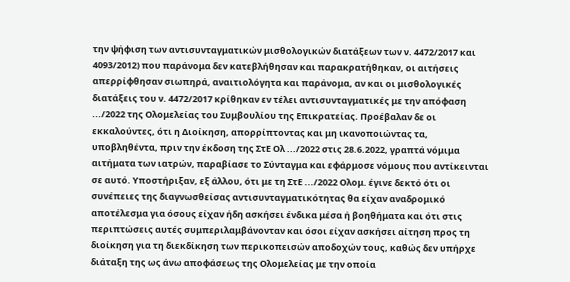την ψήφιση των αντισυνταγματικών μισθολογικών διατάξεων των ν. 4472/2017 και 4093/2012) που παράνομα δεν κατεβλήθησαν και παρακρατήθηκαν, οι αιτήσεις απερρίφθησαν σιωπηρά, αναιτιολόγητα και παράνομα, αν και οι μισθολογικές διατάξεις του ν. 4472/2017 κρίθηκαν εν τέλει αντισυνταγματικές με την απόφαση .../2022 της Ολομελείας του Συμβουλίου της Επικρατείας. Προέβαλαν δε οι εκκαλούντες, ότι η Διοίκηση, απορρίπτοντας και μη ικανοποιώντας τα, υποβληθέντα, πριν την έκδοση της ΣτΕ Ολ .../2022 στις 28.6.2022, γραπτά νόμιμα αιτήματα των ιατρών, παραβίασε το Σύνταγμα και εφάρμοσε νόμους που αντίκεινται σε αυτό. Υποστήριξαν, εξ άλλου, ότι με τη ΣτΕ .../2022 Ολομ. έγινε δεκτό ότι οι συνέπειες της διαγνωσθείσας αντισυνταγματικότητας θα είχαν αναδρομικό αποτέλεσμα για όσους είχαν ήδη ασκήσει ένδικα μέσα ή βοηθήματα και ότι στις περιπτώσεις αυτές συμπεριλαμβάνονταν και όσοι είχαν ασκήσει αίτηση προς τη διοίκηση για τη διεκδίκηση των περικοπεισών αποδοχών τους, καθώς δεν υπήρχε διάταξη της ως άνω αποφάσεως της Ολομελείας με την οποία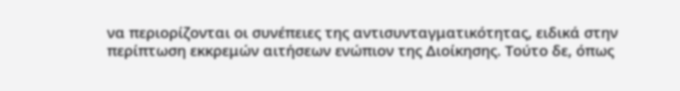να περιορίζονται οι συνέπειες της αντισυνταγματικότητας, ειδικά στην περίπτωση εκκρεμών αιτήσεων ενώπιον της Διοίκησης. Τούτο δε, όπως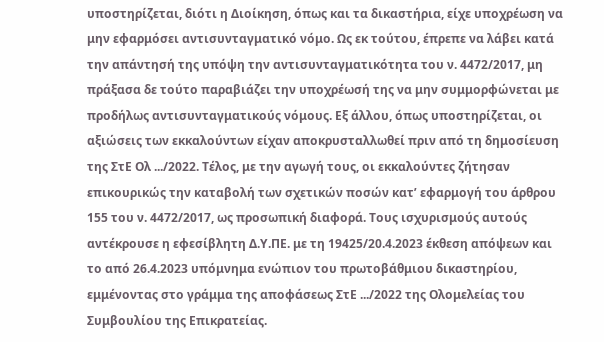υποστηρίζεται, διότι η Διοίκηση, όπως και τα δικαστήρια, είχε υποχρέωση να μην εφαρμόσει αντισυνταγματικό νόμο. Ως εκ τούτου, έπρεπε να λάβει κατά την απάντησή της υπόψη την αντισυνταγματικότητα του ν. 4472/2017, μη πράξασα δε τούτο παραβιάζει την υποχρέωσή της να μην συμμορφώνεται με προδήλως αντισυνταγματικούς νόμους. Εξ άλλου, όπως υποστηρίζεται, οι αξιώσεις των εκκαλούντων είχαν αποκρυσταλλωθεί πριν από τη δημοσίευση της ΣτΕ Ολ .../2022. Τέλος, με την αγωγή τους, οι εκκαλούντες ζήτησαν επικουρικώς την καταβολή των σχετικών ποσών κατ’ εφαρμογή του άρθρου 155 του ν. 4472/2017, ως προσωπική διαφορά. Τους ισχυρισμούς αυτούς αντέκρουσε η εφεσίβλητη Δ.Υ.ΠΕ. με τη 19425/20.4.2023 έκθεση απόψεων και το από 26.4.2023 υπόμνημα ενώπιον του πρωτοβάθμιου δικαστηρίου, εμμένοντας στο γράμμα της αποφάσεως ΣτΕ .../2022 της Ολομελείας του Συμβουλίου της Επικρατείας.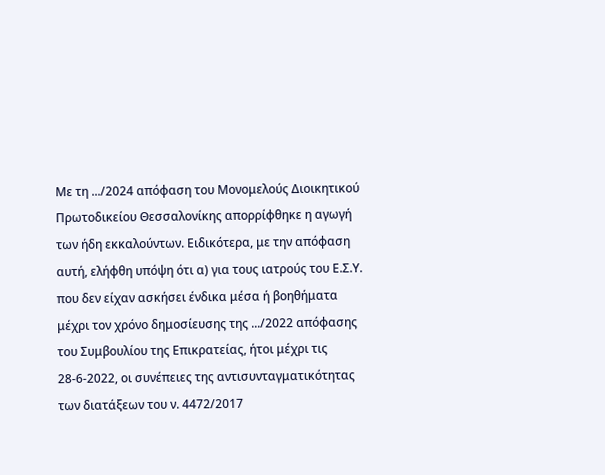Με τη .../2024 απόφαση του Μονομελούς Διοικητικού Πρωτοδικείου Θεσσαλονίκης απορρίφθηκε η αγωγή των ήδη εκκαλούντων. Ειδικότερα, με την απόφαση αυτή, ελήφθη υπόψη ότι α) για τους ιατρούς του Ε.Σ.Υ. που δεν είχαν ασκήσει ένδικα μέσα ή βοηθήματα μέχρι τον χρόνο δημοσίευσης της .../2022 απόφασης του Συμβουλίου της Επικρατείας, ήτοι μέχρι τις 28-6-2022, οι συνέπειες της αντισυνταγματικότητας των διατάξεων του ν. 4472/2017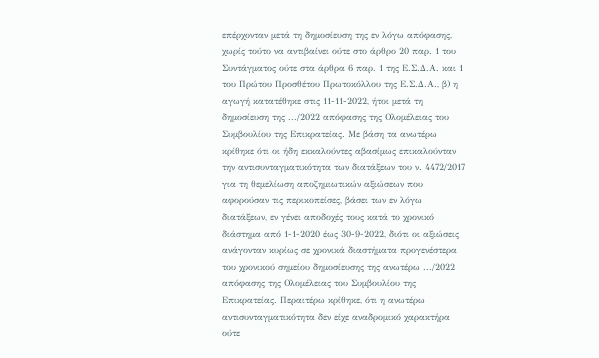επέρχονταν μετά τη δημοσίευση της εν λόγω απόφασης, χωρίς τούτο να αντιβαίνει ούτε στο άρθρο 20 παρ. 1 του Συντάγματος ούτε στα άρθρα 6 παρ. 1 της Ε.Σ.Δ.Α. και 1 του Πρώτου Προσθέτου Πρωτοκόλλου της Ε.Σ.Δ.Α., β) η αγωγή κατατέθηκε στις 11-11-2022, ήτοι μετά τη δημοσίευση της .../2022 απόφασης της Ολομέλειας του Συμβουλίου της Επικρατείας. Με βάση τα ανωτέρω κρίθηκε ότι οι ήδη εκκαλούντες αβασίμως επικαλούνταν την αντισυνταγματικότητα των διατάξεων του ν. 4472/2017 για τη θεμελίωση αποζημιωτικών αξιώσεων που αφορούσαν τις περικοπείσες, βάσει των εν λόγω διατάξεων, εν γένει αποδοχές τους κατά το χρονικό διάστημα από 1-1-2020 έως 30-9-2022, διότι οι αξιώσεις ανάγονταν κυρίως σε χρονικά διαστήματα προγενέστερα του χρονικού σημείου δημοσίευσης της ανωτέρω .../2022 απόφασης της Ολομέλειας του Συμβουλίου της Επικρατείας. Περαιτέρω κρίθηκε, ότι η ανωτέρω αντισυνταγματικότητα δεν είχε αναδρομικό χαρακτήρα ούτε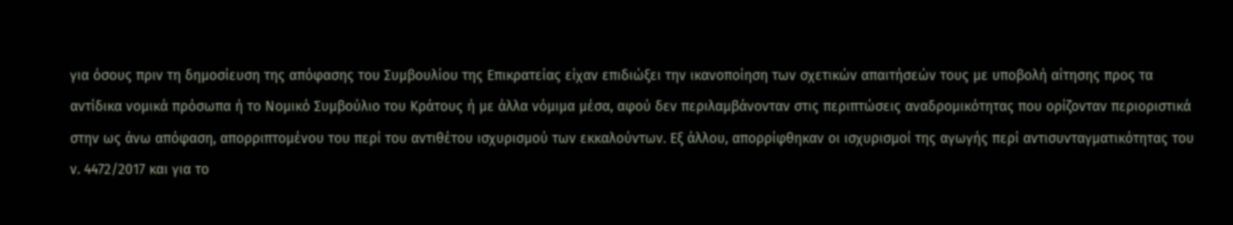για όσους πριν τη δημοσίευση της απόφασης του Συμβουλίου της Επικρατείας είχαν επιδιώξει την ικανοποίηση των σχετικών απαιτήσεών τους με υποβολή αίτησης προς τα αντίδικα νομικά πρόσωπα ή το Νομικό Συμβούλιο του Κράτους ή με άλλα νόμιμα μέσα, αφού δεν περιλαμβάνονταν στις περιπτώσεις αναδρομικότητας που ορίζονταν περιοριστικά στην ως άνω απόφαση, απορριπτομένου του περί του αντιθέτου ισχυρισμού των εκκαλούντων. Εξ άλλου, απορρίφθηκαν οι ισχυρισμοί της αγωγής περί αντισυνταγματικότητας του ν. 4472/2017 και για το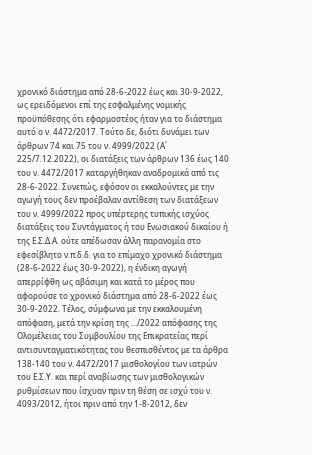χρονικό διάστημα από 28-6-2022 έως και 30-9-2022, ως ερειδόμενοι επί της εσφαλμένης νομικής προϋπόθεσης ότι εφαρμοστέος ήταν για το διάστημα αυτό ο ν. 4472/2017. Τούτο δε, διότι δυνάμει των άρθρων 74 και 75 του ν. 4999/2022 (Α΄ 225/7.12.2022), οι διατάξεις των άρθρων 136 έως 140 του ν. 4472/2017 καταργήθηκαν αναδρομικά από τις 28-6-2022. Συνεπώς, εφόσον οι εκκαλούντες με την αγωγή τους δεν προέβαλαν αντίθεση των διατάξεων του ν. 4999/2022 προς υπέρτερης τυπικής ισχύος διατάξεις του Συντάγματος ή του Ενωσιακού δικαίου ή της Ε.Σ.Δ.Α. ούτε απέδωσαν άλλη παρανομία στο εφεσίβλητο ν.π.δ.δ. για το επίμαχο χρονικό διάστημα (28-6-2022 έως 30-9-2022), η ένδικη αγωγή απερρίφθη ως αβάσιμη και κατά το μέρος που αφορούσε το χρονικό διάστημα από 28-6-2022 έως 30-9-2022. Τέλος, σύμφωνα με την εκκαλουμένη απόφαση, μετά την κρίση της .../2022 απόφασης της Ολομέλειας του Συμβουλίου της Επικρατείας περί αντισυνταγματικότητας του θεσπισθέντος με τα άρθρα 138-140 του ν. 4472/2017 μισθολογίου των ιατρών του Ε.Σ.Υ. και περί αναβίωσης των μισθολογικών ρυθμίσεων που ίσχυαν πριν τη θέση σε ισχύ του ν. 4093/2012, ήτοι πριν από την 1-8-2012, δεν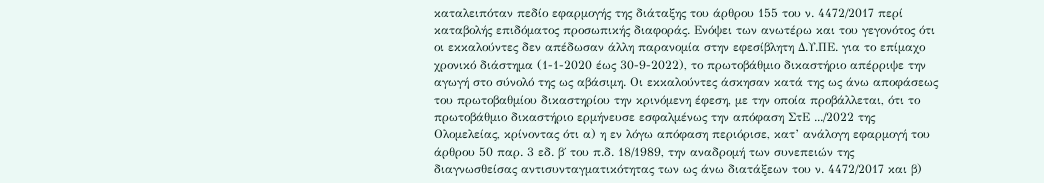καταλειπόταν πεδίο εφαρμογής της διάταξης του άρθρου 155 του ν. 4472/2017 περί καταβολής επιδόματος προσωπικής διαφοράς. Ενόψει των ανωτέρω και του γεγονότος ότι οι εκκαλούντες δεν απέδωσαν άλλη παρανομία στην εφεσίβλητη Δ.Υ.ΠΕ. για το επίμαχο χρονικό διάστημα (1-1-2020 έως 30-9-2022), το πρωτοβάθμιο δικαστήριο απέρριψε την αγωγή στο σύνολό της ως αβάσιμη. Οι εκκαλούντες άσκησαν κατά της ως άνω αποφάσεως του πρωτοβαθμίου δικαστηρίου την κρινόμενη έφεση, με την οποία προβάλλεται, ότι το πρωτοβάθμιο δικαστήριο ερμήνευσε εσφαλμένως την απόφαση ΣτΕ .../2022 της Ολομελείας, κρίνοντας ότι α) η εν λόγω απόφαση περιόρισε, κατ’ ανάλογη εφαρμογή του άρθρου 50 παρ. 3 εδ. β΄ του π.δ. 18/1989, την αναδρομή των συνεπειών της διαγνωσθείσας αντισυνταγματικότητας των ως άνω διατάξεων του ν. 4472/2017 και β)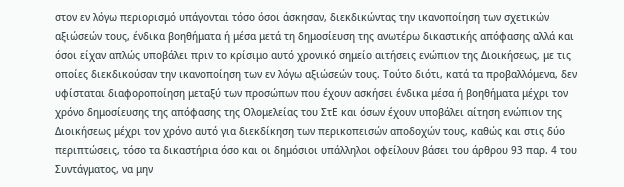στον εν λόγω περιορισμό υπάγονται τόσο όσοι άσκησαν, διεκδικώντας την ικανοποίηση των σχετικών αξιώσεών τους, ένδικα βοηθήματα ή μέσα μετά τη δημοσίευση της ανωτέρω δικαστικής απόφασης αλλά και όσοι είχαν απλώς υποβάλει πριν το κρίσιμο αυτό χρονικό σημείο αιτήσεις ενώπιον της Διοικήσεως, με τις οποίες διεκδικούσαν την ικανοποίηση των εν λόγω αξιώσεών τους. Τούτο διότι, κατά τα προβαλλόμενα, δεν υφίσταται διαφοροποίηση μεταξύ των προσώπων που έχουν ασκήσει ένδικα μέσα ή βοηθήματα μέχρι τον χρόνο δημοσίευσης της απόφασης της Ολομελείας του ΣτΕ και όσων έχουν υποβάλει αίτηση ενώπιον της Διοικήσεως μέχρι τον χρόνο αυτό για διεκδίκηση των περικοπεισών αποδοχών τους, καθώς και στις δύο περιπτώσεις, τόσο τα δικαστήρια όσο και οι δημόσιοι υπάλληλοι οφείλουν βάσει του άρθρου 93 παρ. 4 του Συντάγματος, να μην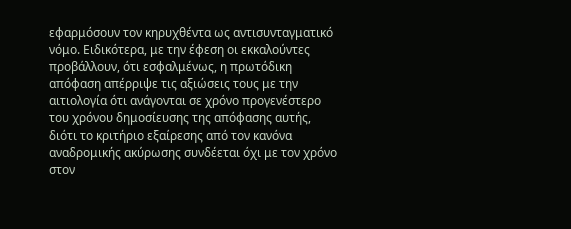εφαρμόσουν τον κηρυχθέντα ως αντισυνταγματικό νόμο. Ειδικότερα, με την έφεση οι εκκαλούντες προβάλλουν, ότι εσφαλμένως, η πρωτόδικη απόφαση απέρριψε τις αξιώσεις τους με την αιτιολογία ότι ανάγονται σε χρόνο προγενέστερο του χρόνου δημοσίευσης της απόφασης αυτής, διότι το κριτήριο εξαίρεσης από τον κανόνα αναδρομικής ακύρωσης συνδέεται όχι με τον χρόνο στον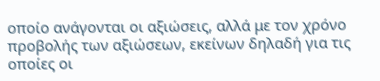οποίο ανάγονται οι αξιώσεις, αλλά με τον χρόνο προβολής των αξιώσεων, εκείνων δηλαδή για τις οποίες οι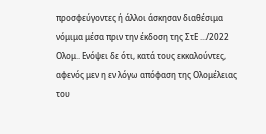προσφεύγοντες ή άλλοι άσκησαν διαθέσιμα νόμιμα μέσα πριν την έκδοση της ΣτΕ .../2022 Ολομ.. Ενόψει δε ότι, κατά τους εκκαλούντες, αφενός μεν η εν λόγω απόφαση της Ολομέλειας του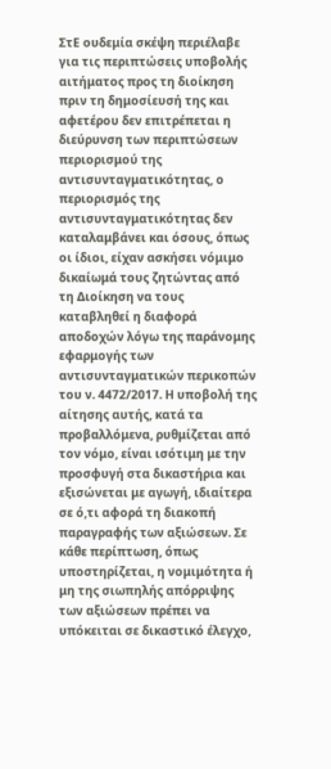ΣτΕ ουδεμία σκέψη περιέλαβε για τις περιπτώσεις υποβολής αιτήματος προς τη διοίκηση πριν τη δημοσίευσή της και αφετέρου δεν επιτρέπεται η διεύρυνση των περιπτώσεων περιορισμού της αντισυνταγματικότητας, ο περιορισμός της αντισυνταγματικότητας δεν καταλαμβάνει και όσους, όπως οι ίδιοι, είχαν ασκήσει νόμιμο δικαίωμά τους ζητώντας από τη Διοίκηση να τους καταβληθεί η διαφορά αποδοχών λόγω της παράνομης εφαρμογής των αντισυνταγματικών περικοπών του ν. 4472/2017. Η υποβολή της αίτησης αυτής, κατά τα προβαλλόμενα, ρυθμίζεται από τον νόμο, είναι ισότιμη με την προσφυγή στα δικαστήρια και εξισώνεται με αγωγή, ιδιαίτερα σε ό,τι αφορά τη διακοπή παραγραφής των αξιώσεων. Σε κάθε περίπτωση, όπως υποστηρίζεται, η νομιμότητα ή μη της σιωπηλής απόρριψης των αξιώσεων πρέπει να υπόκειται σε δικαστικό έλεγχο,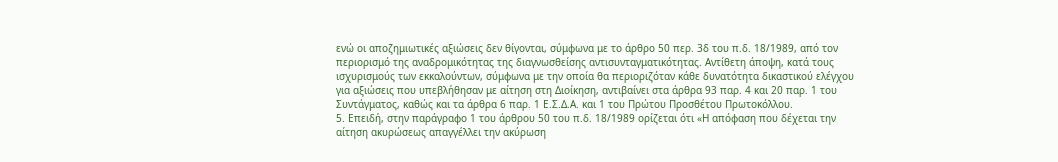ενώ οι αποζημιωτικές αξιώσεις δεν θίγονται, σύμφωνα με το άρθρο 50 περ. 3δ του π.δ. 18/1989, από τον περιορισμό της αναδρομικότητας της διαγνωσθείσης αντισυνταγματικότητας. Αντίθετη άποψη, κατά τους ισχυρισμούς των εκκαλούντων, σύμφωνα με την οποία θα περιοριζόταν κάθε δυνατότητα δικαστικού ελέγχου για αξιώσεις που υπεβλήθησαν με αίτηση στη Διοίκηση, αντιβαίνει στα άρθρα 93 παρ. 4 και 20 παρ. 1 του Συντάγματος, καθώς και τα άρθρα 6 παρ. 1 Ε.Σ.Δ.Α. και 1 του Πρώτου Προσθέτου Πρωτοκόλλου.
5. Επειδή, στην παράγραφο 1 του άρθρου 50 του π.δ. 18/1989 ορίζεται ότι «Η απόφαση που δέχεται την αίτηση ακυρώσεως απαγγέλλει την ακύρωση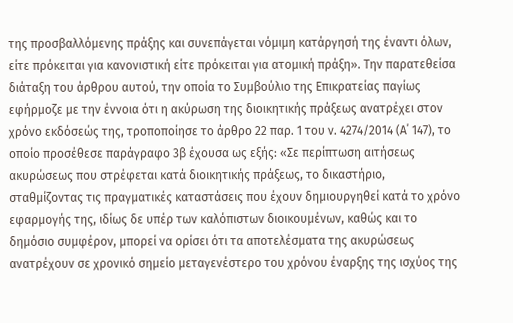της προσβαλλόμενης πράξης και συνεπάγεται νόμιμη κατάργησή της έναντι όλων, είτε πρόκειται για κανονιστική είτε πρόκειται για ατομική πράξη». Την παρατεθείσα διάταξη του άρθρου αυτού, την οποία το Συμβούλιο της Επικρατείας παγίως εφήρμοζε με την έννοια ότι η ακύρωση της διοικητικής πράξεως ανατρέχει στον χρόνο εκδόσεώς της, τροποποίησε το άρθρο 22 παρ. 1 του ν. 4274/2014 (Α΄ 147), το οποίο προσέθεσε παράγραφο 3β έχουσα ως εξής: «Σε περίπτωση αιτήσεως ακυρώσεως που στρέφεται κατά διοικητικής πράξεως, το δικαστήριο, σταθμίζοντας τις πραγματικές καταστάσεις που έχουν δημιουργηθεί κατά το χρόνο εφαρμογής της, ιδίως δε υπέρ των καλόπιστων διοικουμένων, καθώς και το δημόσιο συμφέρον, μπορεί να ορίσει ότι τα αποτελέσματα της ακυρώσεως ανατρέχουν σε χρονικό σημείο μεταγενέστερο του χρόνου έναρξης της ισχύος της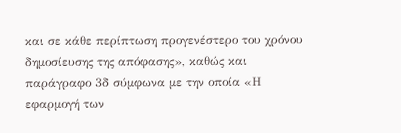και σε κάθε περίπτωση προγενέστερο του χρόνου δημοσίευσης της απόφασης», καθώς και παράγραφο 3δ σύμφωνα με την οποία «Η εφαρμογή των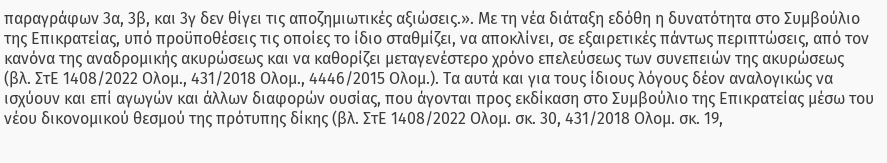παραγράφων 3α, 3β, και 3γ δεν θίγει τις αποζημιωτικές αξιώσεις.». Με τη νέα διάταξη εδόθη η δυνατότητα στο Συμβούλιο της Επικρατείας, υπό προϋποθέσεις τις οποίες το ίδιο σταθμίζει, να αποκλίνει, σε εξαιρετικές πάντως περιπτώσεις, από τον κανόνα της αναδρομικής ακυρώσεως και να καθορίζει μεταγενέστερο χρόνο επελεύσεως των συνεπειών της ακυρώσεως (βλ. ΣτΕ 1408/2022 Ολομ., 431/2018 Ολομ., 4446/2015 Ολομ.). Τα αυτά και για τους ίδιους λόγους δέον αναλογικώς να ισχύουν και επί αγωγών και άλλων διαφορών ουσίας, που άγονται προς εκδίκαση στο Συμβούλιο της Επικρατείας μέσω του νέου δικονομικού θεσμού της πρότυπης δίκης (βλ. ΣτΕ 1408/2022 Ολομ. σκ. 30, 431/2018 Ολομ. σκ. 19,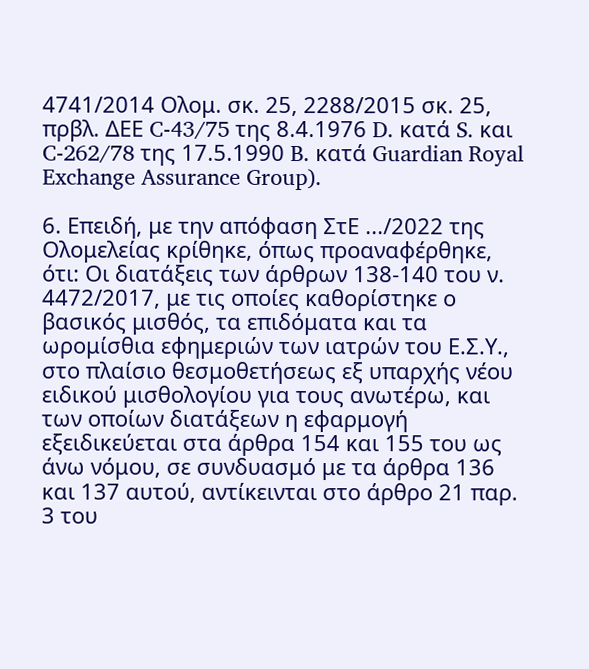4741/2014 Ολομ. σκ. 25, 2288/2015 σκ. 25, πρβλ. ΔΕΕ C-43/75 της 8.4.1976 D. κατά S. και C-262/78 της 17.5.1990 B. κατά Guardian Royal Exchange Assurance Group).

6. Επειδή, με την απόφαση ΣτΕ .../2022 της Ολομελείας κρίθηκε, όπως προαναφέρθηκε, ότι: Οι διατάξεις των άρθρων 138-140 του ν. 4472/2017, με τις οποίες καθορίστηκε ο βασικός μισθός, τα επιδόματα και τα ωρομίσθια εφημεριών των ιατρών του Ε.Σ.Υ., στο πλαίσιο θεσμοθετήσεως εξ υπαρχής νέου ειδικού μισθολογίου για τους ανωτέρω, και των οποίων διατάξεων η εφαρμογή εξειδικεύεται στα άρθρα 154 και 155 του ως άνω νόμου, σε συνδυασμό με τα άρθρα 136 και 137 αυτού, αντίκεινται στο άρθρο 21 παρ. 3 του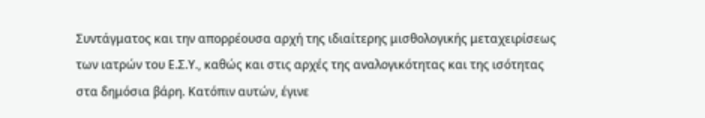Συντάγματος και την απορρέουσα αρχή της ιδιαίτερης μισθολογικής μεταχειρίσεως των ιατρών του Ε.Σ.Υ., καθώς και στις αρχές της αναλογικότητας και της ισότητας στα δημόσια βάρη. Κατόπιν αυτών, έγινε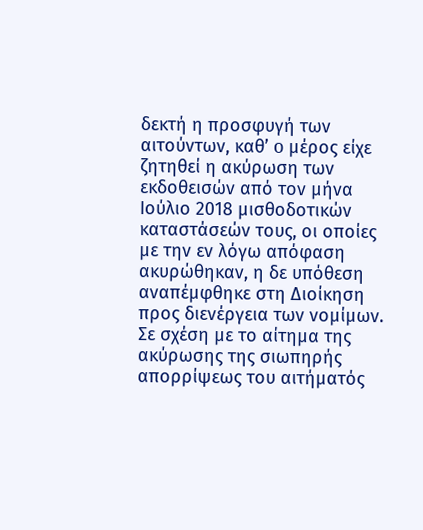δεκτή η προσφυγή των αιτούντων, καθ’ o μέρος είχε ζητηθεί η ακύρωση των εκδοθεισών από τον μήνα Ιούλιο 2018 μισθοδοτικών καταστάσεών τους, οι οποίες με την εν λόγω απόφαση ακυρώθηκαν, η δε υπόθεση αναπέμφθηκε στη Διοίκηση προς διενέργεια των νομίμων. Σε σχέση με το αίτημα της ακύρωσης της σιωπηρής απορρίψεως του αιτήματός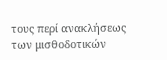τους περί ανακλήσεως των μισθοδοτικών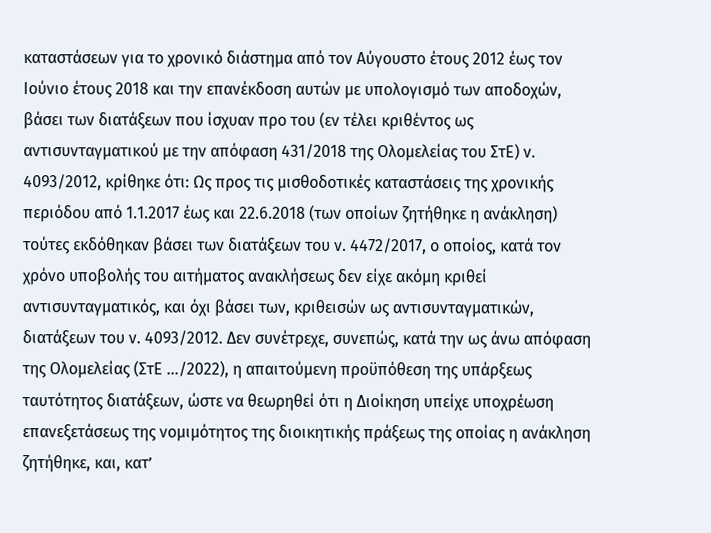καταστάσεων για το χρονικό διάστημα από τον Αύγουστο έτους 2012 έως τον Ιούνιο έτους 2018 και την επανέκδοση αυτών με υπολογισμό των αποδοχών, βάσει των διατάξεων που ίσχυαν προ του (εν τέλει κριθέντος ως αντισυνταγματικού με την απόφαση 431/2018 της Ολομελείας του ΣτΕ) ν. 4093/2012, κρίθηκε ότι: Ως προς τις μισθοδοτικές καταστάσεις της χρονικής περιόδου από 1.1.2017 έως και 22.6.2018 (των οποίων ζητήθηκε η ανάκληση) τούτες εκδόθηκαν βάσει των διατάξεων του ν. 4472/2017, ο οποίος, κατά τον χρόνο υποβολής του αιτήματος ανακλήσεως δεν είχε ακόμη κριθεί αντισυνταγματικός, και όχι βάσει των, κριθεισών ως αντισυνταγματικών, διατάξεων του ν. 4093/2012. Δεν συνέτρεχε, συνεπώς, κατά την ως άνω απόφαση της Ολομελείας (ΣτΕ .../2022), η απαιτούμενη προϋπόθεση της υπάρξεως ταυτότητος διατάξεων, ώστε να θεωρηθεί ότι η Διοίκηση υπείχε υποχρέωση επανεξετάσεως της νομιμότητος της διοικητικής πράξεως της οποίας η ανάκληση ζητήθηκε, και, κατ’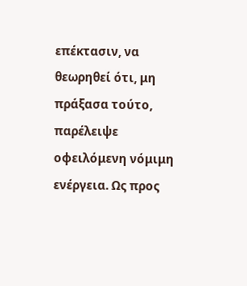επέκτασιν, να θεωρηθεί ότι, μη πράξασα τούτο, παρέλειψε οφειλόμενη νόμιμη ενέργεια. Ως προς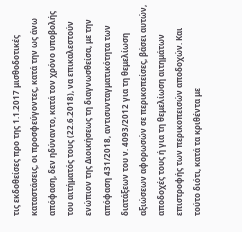τις εκδοθείσες προ της 1.1.2017 μισθοδοτικές καταστάσεις, οι προσφεύγοντες, κατά την ως άνω απόφαση, δεν ηδύναντο, κατά τον χρόνο υποβολής του αιτήματός τους (22.6.2018), να επικαλεστούν ενώπιον της Διοικήσεως τη διαγνωσθείσα, με την απόφαση 431/2018, αντισυνταγματικότητα των διατάξεων του ν. 4093/2012 για τη θεμελίωση αξιώσεων αφορωσών σε περικοπείσες, βάσει αυτών, αποδοχές τους ή για τη θεμελίωση αιτημάτων επιστροφής των περικοπεισών αποδοχών. Και τούτο διότι, κατά τα κριθέντα με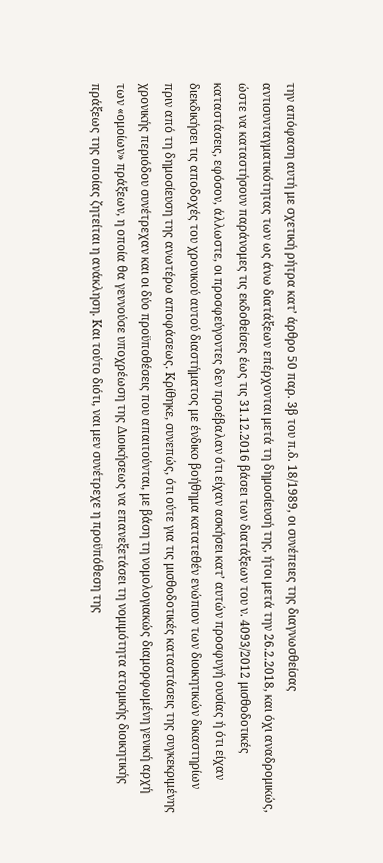την απόφαση αυτή με σχετική ρήτρα κατ’ άρθρο 50 παρ. 3β του π.δ. 18/1989, οι συνέπειες της διαγνωσθείσας αντισυνταγματικότητας των ως άνω διατάξεων επέρχονται μετά τη δημοσίευσή της, ήτοι μετά την 26.2.2018, και όχι αναδρομικώς, ώστε να καταστήσουν παράνομες τις εκδοθείσες έως τις 31.12.2016 βάσει των διατάξεων του ν. 4093/2012 μισθοδοτικές καταστάσεις, εφόσον, άλλωστε, οι προσφεύγοντες δεν προέβαλαν ότι είχαν ασκήσει κατ’ αυτών προσφυγή ουσίας ή ότι είχαν διεκδικήσει τις αποδοχές του χρονικού αυτού διαστήματος με ένδικο βοήθημα κατατεθέν ενώπιον των διοικητικών δικαστηρίων πριν από τη δημοσίευση της ανωτέρω αποφάσεως. Κρίθηκε, συνεπώς, ότι ούτε για τις μισθοδοτικές καταστάσεις της συγκεκριμένης χρονικής περιόδου συνέτρεχαν και οι δύο προϋποθέσεις που απαιτούνται, με βάση τη νομολογιακώς διαμορφωμένη γενική αρχή των «ομοίων» πράξεων, η οποία θα γεννούσε υποχρέωση της Διοικήσεως να επανεξετάσει τη νομιμότητα ατομικής διοικητικής πράξεως της οποίας ζητείται η ανάκληση. Και τούτο διότι, ναι μεν συνέτρεχε η προϋπόθεση της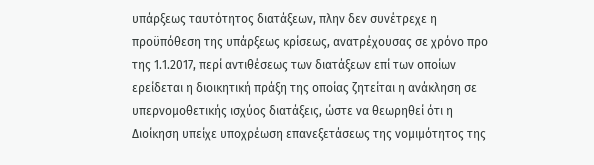υπάρξεως ταυτότητος διατάξεων, πλην δεν συνέτρεχε η προϋπόθεση της υπάρξεως κρίσεως, ανατρέχουσας σε χρόνο προ της 1.1.2017, περί αντιθέσεως των διατάξεων επί των οποίων ερείδεται η διοικητική πράξη της οποίας ζητείται η ανάκληση σε υπερνομοθετικής ισχύος διατάξεις, ώστε να θεωρηθεί ότι η Διοίκηση υπείχε υποχρέωση επανεξετάσεως της νομιμότητος της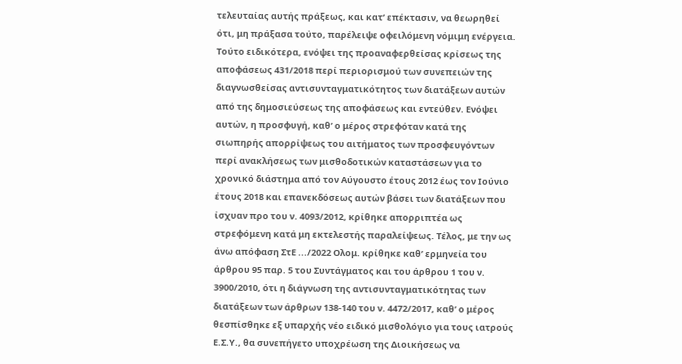τελευταίας αυτής πράξεως, και κατ’ επέκτασιν, να θεωρηθεί ότι, μη πράξασα τούτο, παρέλειψε οφειλόμενη νόμιμη ενέργεια. Τούτο ειδικότερα, ενόψει της προαναφερθείσας κρίσεως της αποφάσεως 431/2018 περί περιορισμού των συνεπειών της διαγνωσθείσας αντισυνταγματικότητος των διατάξεων αυτών από της δημοσιεύσεως της αποφάσεως και εντεύθεν. Ενόψει αυτών, η προσφυγή, καθ’ ο μέρος στρεφόταν κατά της σιωπηρής απορρίψεως του αιτήματος των προσφευγόντων περί ανακλήσεως των μισθοδοτικών καταστάσεων για το χρονικό διάστημα από τον Αύγουστο έτους 2012 έως τον Ιούνιο έτους 2018 και επανεκδόσεως αυτών βάσει των διατάξεων που ίσχυαν προ του ν. 4093/2012, κρίθηκε απορριπτέα ως στρεφόμενη κατά μη εκτελεστής παραλείψεως. Τέλος, με την ως άνω απόφαση ΣτΕ .../2022 Ολομ. κρίθηκε καθ’ ερμηνεία του άρθρου 95 παρ. 5 του Συντάγματος και του άρθρου 1 του ν. 3900/2010, ότι η διάγνωση της αντισυνταγματικότητας των διατάξεων των άρθρων 138-140 του ν. 4472/2017, καθ’ ο μέρος θεσπίσθηκε εξ υπαρχής νέο ειδικό μισθολόγιο για τους ιατρούς Ε.Σ.Υ., θα συνεπήγετο υποχρέωση της Διοικήσεως να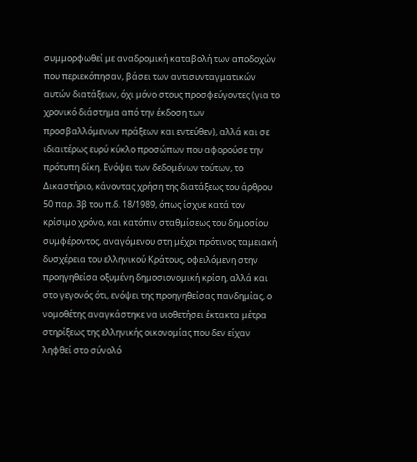συμμορφωθεί με αναδρομική καταβολή των αποδοχών που περιεκόπησαν, βάσει των αντισυνταγματικών αυτών διατάξεων, όχι μόνο στους προσφεύγοντες (για το χρονικό διάστημα από την έκδοση των προσβαλλόμενων πράξεων και εντεύθεν), αλλά και σε ιδιαιτέρως ευρύ κύκλο προσώπων που αφορούσε την πρότυπη δίκη. Ενόψει των δεδομένων τούτων, το Δικαστήριο, κάνοντας χρήση της διατάξεως του άρθρου 50 παρ. 3β του π.δ. 18/1989, όπως ίσχυε κατά τον κρίσιμο χρόνο, και κατόπιν σταθμίσεως του δημοσίου συμφέροντος, αναγόμενου στη μέχρι πρότινος ταμειακή δυσχέρεια του ελληνικού Κράτους, οφειλόμενη στην προηγηθείσα οξυμένη δημοσιονομική κρίση, αλλά και στο γεγονός ότι, ενόψει της προηγηθείσας πανδημίας, ο νομοθέτης αναγκάστηκε να υιοθετήσει έκτακτα μέτρα στηρίξεως της ελληνικής οικονομίας που δεν είχαν ληφθεί στο σύνολό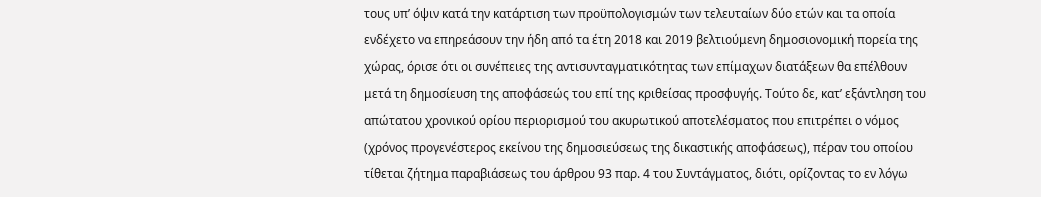τους υπ’ όψιν κατά την κατάρτιση των προϋπολογισμών των τελευταίων δύο ετών και τα οποία ενδέχετο να επηρεάσουν την ήδη από τα έτη 2018 και 2019 βελτιούμενη δημοσιονομική πορεία της χώρας, όρισε ότι οι συνέπειες της αντισυνταγματικότητας των επίμαχων διατάξεων θα επέλθουν μετά τη δημοσίευση της αποφάσεώς του επί της κριθείσας προσφυγής. Τούτο δε, κατ’ εξάντληση του απώτατου χρονικού ορίου περιορισμού του ακυρωτικού αποτελέσματος που επιτρέπει ο νόμος (χρόνος προγενέστερος εκείνου της δημοσιεύσεως της δικαστικής αποφάσεως), πέραν του οποίου τίθεται ζήτημα παραβιάσεως του άρθρου 93 παρ. 4 του Συντάγματος, διότι, ορίζοντας το εν λόγω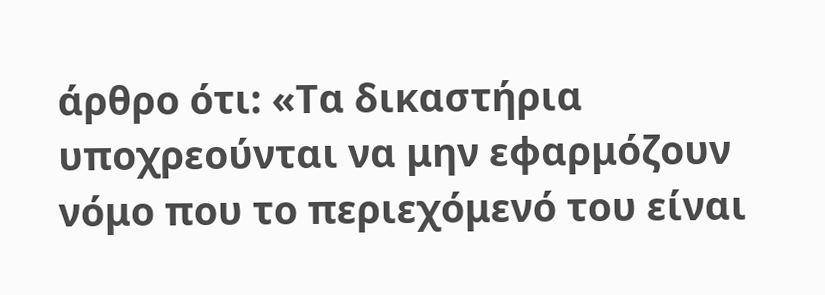άρθρο ότι: «Τα δικαστήρια υποχρεούνται να μην εφαρμόζουν νόμο που το περιεχόμενό του είναι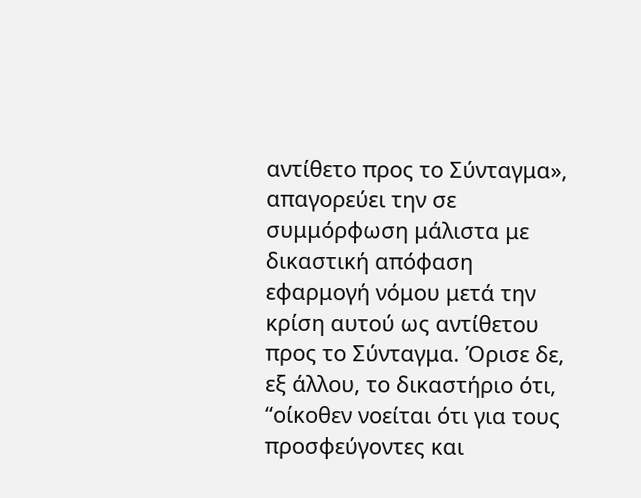αντίθετο προς το Σύνταγμα», απαγορεύει την σε συμμόρφωση μάλιστα με δικαστική απόφαση εφαρμογή νόμου μετά την κρίση αυτού ως αντίθετου προς το Σύνταγμα. Όρισε δε, εξ άλλου, το δικαστήριο ότι, “οίκοθεν νοείται ότι για τους προσφεύγοντες και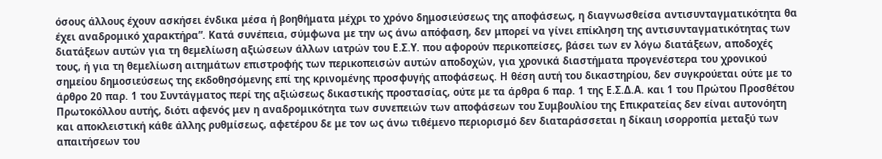όσους άλλους έχουν ασκήσει ένδικα μέσα ή βοηθήματα μέχρι το χρόνο δημοσιεύσεως της αποφάσεως, η διαγνωσθείσα αντισυνταγματικότητα θα έχει αναδρομικό χαρακτήρα”. Κατά συνέπεια, σύμφωνα με την ως άνω απόφαση, δεν μπορεί να γίνει επίκληση της αντισυνταγματικότητας των διατάξεων αυτών για τη θεμελίωση αξιώσεων άλλων ιατρών του Ε.Σ.Υ. που αφορούν περικοπείσες, βάσει των εν λόγω διατάξεων, αποδοχές τους, ή για τη θεμελίωση αιτημάτων επιστροφής των περικοπεισών αυτών αποδοχών, για χρονικά διαστήματα προγενέστερα του χρονικού σημείου δημοσιεύσεως της εκδοθησόμενης επί της κρινομένης προσφυγής αποφάσεως. Η θέση αυτή του δικαστηρίου, δεν συγκρούεται ούτε με το άρθρο 20 παρ. 1 του Συντάγματος περί της αξιώσεως δικαστικής προστασίας, ούτε με τα άρθρα 6 παρ. 1 της Ε.Σ.Δ.Α. και 1 του Πρώτου Προσθέτου Πρωτοκόλλου αυτής, διότι αφενός μεν η αναδρομικότητα των συνεπειών των αποφάσεων του Συμβουλίου της Επικρατείας δεν είναι αυτονόητη και αποκλειστική κάθε άλλης ρυθμίσεως, αφετέρου δε με τον ως άνω τιθέμενο περιορισμό δεν διαταράσσεται η δίκαιη ισορροπία μεταξύ των απαιτήσεων του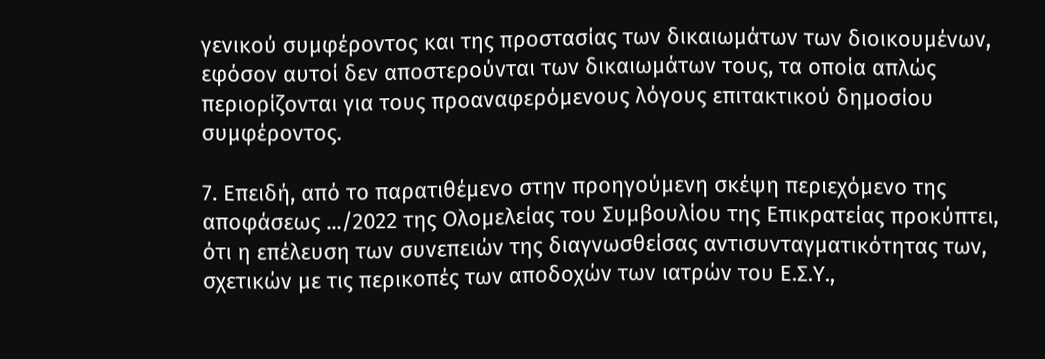γενικού συμφέροντος και της προστασίας των δικαιωμάτων των διοικουμένων, εφόσον αυτοί δεν αποστερούνται των δικαιωμάτων τους, τα οποία απλώς περιορίζονται για τους προαναφερόμενους λόγους επιτακτικού δημοσίου συμφέροντος.

7. Επειδή, από το παρατιθέμενο στην προηγούμενη σκέψη περιεχόμενο της αποφάσεως .../2022 της Ολομελείας του Συμβουλίου της Επικρατείας προκύπτει, ότι η επέλευση των συνεπειών της διαγνωσθείσας αντισυνταγματικότητας των, σχετικών με τις περικοπές των αποδοχών των ιατρών του Ε.Σ.Υ.,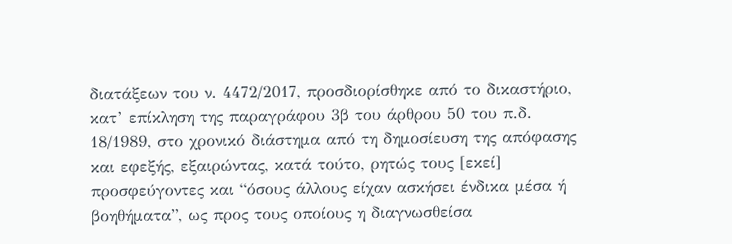διατάξεων του ν. 4472/2017, προσδιορίσθηκε από το δικαστήριο, κατ’ επίκληση της παραγράφου 3β του άρθρου 50 του π.δ. 18/1989, στο χρονικό διάστημα από τη δημοσίευση της απόφασης και εφεξής, εξαιρώντας, κατά τούτο, ρητώς τους [εκεί] προσφεύγοντες και “όσους άλλους είχαν ασκήσει ένδικα μέσα ή βοηθήματα”, ως προς τους οποίους η διαγνωσθείσα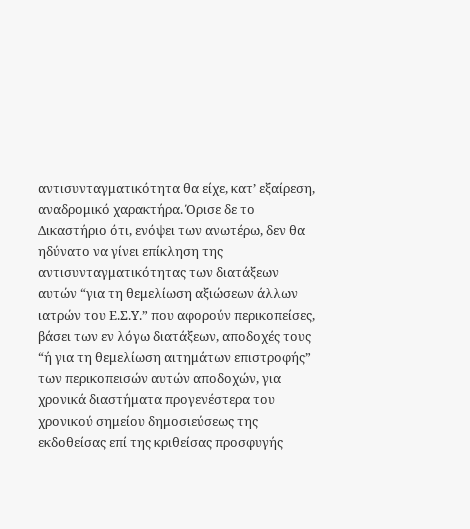αντισυνταγματικότητα θα είχε, κατ’ εξαίρεση, αναδρομικό χαρακτήρα. Όρισε δε το Δικαστήριο ότι, ενόψει των ανωτέρω, δεν θα ηδύνατο να γίνει επίκληση της αντισυνταγματικότητας των διατάξεων αυτών “για τη θεμελίωση αξιώσεων άλλων ιατρών του Ε.Σ.Υ.” που αφορούν περικοπείσες, βάσει των εν λόγω διατάξεων, αποδοχές τους “ή για τη θεμελίωση αιτημάτων επιστροφής” των περικοπεισών αυτών αποδοχών, για χρονικά διαστήματα προγενέστερα του χρονικού σημείου δημοσιεύσεως της εκδοθείσας επί της κριθείσας προσφυγής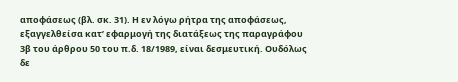αποφάσεως (βλ. σκ. 31). Η εν λόγω ρήτρα της αποφάσεως, εξαγγελθείσα κατ’ εφαρμογή της διατάξεως της παραγράφου 3β του άρθρου 50 του π.δ. 18/1989, είναι δεσμευτική. Ουδόλως δε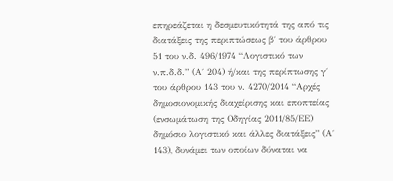επηρεάζεται η δεσμευτικότητά της από τις διατάξεις της περιπτώσεως β΄ του άρθρου 51 του ν.δ. 496/1974 “Λογιστικό των ν.π.δ.δ.” (Α΄ 204) ή/και της περίπτωσης γ΄ του άρθρου 143 του ν. 4270/2014 “Αρχές δημοσιονομικής διαχείρισης και εποπτείας (ενσωμάτωση της Οδηγίας 2011/85/ΕΕ) δημόσιο λογιστικό και άλλες διατάξεις” (Α΄ 143), δυνάμει των οποίων δύναται να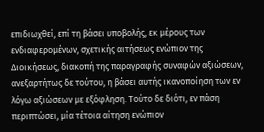επιδιωχθεί, επί τη βάσει υποβολής, εκ μέρους των ενδιαφερομένων, σχετικής αιτήσεως ενώπιον της Διοικήσεως, διακοπή της παραγραφής συναφών αξιώσεων, ανεξαρτήτως δε τούτου, η βάσει αυτής ικανοποίηση των εν λόγω αξιώσεων με εξόφληση. Τούτο δε διότι, εν πάση περιπτώσει, μία τέτοια αίτηση ενώπιον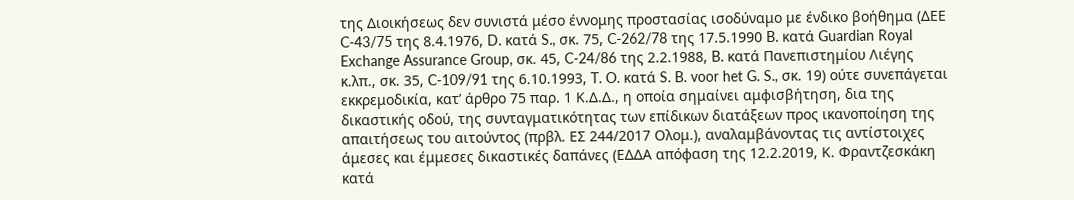της Διοικήσεως δεν συνιστά μέσο έννομης προστασίας ισοδύναμο με ένδικο βοήθημα (ΔΕΕ C-43/75 της 8.4.1976, D. κατά S., σκ. 75, C-262/78 της 17.5.1990 B. κατά Guardian Royal Exchange Assurance Group, σκ. 45, C-24/86 της 2.2.1988, B. κατά Πανεπιστημίου Λιέγης κ.λπ., σκ. 35, C-109/91 της 6.10.1993, T. O. κατά S. B. voor het G. S., σκ. 19) ούτε συνεπάγεται εκκρεμοδικία, κατ’ άρθρο 75 παρ. 1 Κ.Δ.Δ., η οποία σημαίνει αμφισβήτηση, δια της δικαστικής οδού, της συνταγματικότητας των επίδικων διατάξεων προς ικανοποίηση της απαιτήσεως του αιτούντος (πρβλ. ΕΣ 244/2017 Ολομ.), αναλαμβάνοντας τις αντίστοιχες άμεσες και έμμεσες δικαστικές δαπάνες (ΕΔΔΑ απόφαση της 12.2.2019, Κ. Φραντζεσκάκη κατά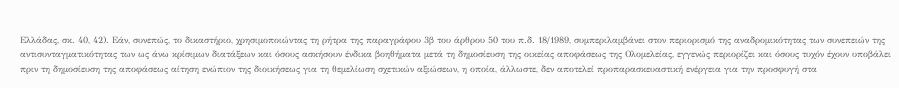Ελλάδας, σκ. 40, 42). Εάν, συνεπώς, το δικαστήριο, χρησιμοποιώντας τη ρήτρα της παραγράφου 3β του άρθρου 50 του π.δ. 18/1989, συμπεριλαμβάνει στον περιορισμό της αναδρομικότητας των συνεπειών της αντισυνταγματικότητας των ως άνω κρίσιμων διατάξεων και όσους ασκήσουν ένδικα βοηθήματα μετά τη δημοσίευση της οικείας αποφάσεως της Ολομελείας, εγγενώς περιορίζει και όσους τυχόν έχουν υποβάλει πριν τη δημοσίευση της αποφάσεως αίτηση ενώπιον της διοικήσεως για τη θεμελίωση σχετικών αξιώσεων, η οποία, άλλωστε, δεν αποτελεί προπαρασκευαστική ενέργεια για την προσφυγή στα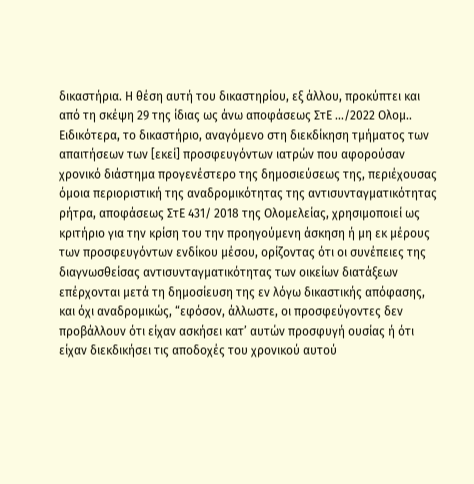δικαστήρια. Η θέση αυτή του δικαστηρίου, εξ άλλου, προκύπτει και από τη σκέψη 29 της ίδιας ως άνω αποφάσεως ΣτΕ .../2022 Ολομ.. Ειδικότερα, το δικαστήριο, αναγόμενο στη διεκδίκηση τμήματος των απαιτήσεων των [εκεί] προσφευγόντων ιατρών που αφορούσαν χρονικό διάστημα προγενέστερο της δημοσιεύσεως της, περιέχουσας όμοια περιοριστική της αναδρομικότητας της αντισυνταγματικότητας ρήτρα, αποφάσεως ΣτΕ 431/ 2018 της Ολομελείας, χρησιμοποιεί ως κριτήριο για την κρίση του την προηγούμενη άσκηση ή μη εκ μέρους των προσφευγόντων ενδίκου μέσου, ορίζοντας ότι οι συνέπειες της διαγνωσθείσας αντισυνταγματικότητας των οικείων διατάξεων επέρχονται μετά τη δημοσίευση της εν λόγω δικαστικής απόφασης, και όχι αναδρομικώς, “εφόσον, άλλωστε, οι προσφεύγοντες δεν προβάλλουν ότι είχαν ασκήσει κατ’ αυτών προσφυγή ουσίας ή ότι είχαν διεκδικήσει τις αποδοχές του χρονικού αυτού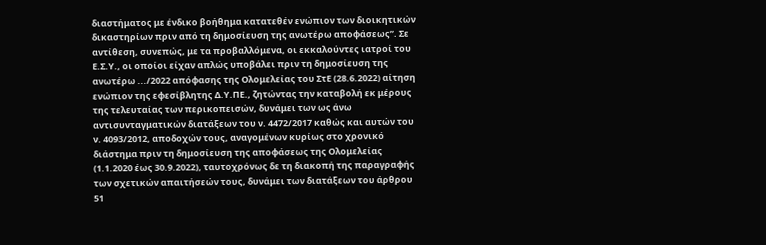διαστήματος με ένδικο βοήθημα κατατεθέν ενώπιον των διοικητικών δικαστηρίων πριν από τη δημοσίευση της ανωτέρω αποφάσεως”. Σε αντίθεση, συνεπώς, με τα προβαλλόμενα, οι εκκαλούντες ιατροί του Ε.Σ.Υ., οι οποίοι είχαν απλώς υποβάλει πριν τη δημοσίευση της ανωτέρω .../2022 απόφασης της Ολομελείας του ΣτΕ (28.6.2022) αίτηση ενώπιον της εφεσίβλητης Δ.Υ.ΠΕ., ζητώντας την καταβολή εκ μέρους της τελευταίας των περικοπεισών, δυνάμει των ως άνω αντισυνταγματικών διατάξεων του ν. 4472/2017 καθώς και αυτών του ν. 4093/2012, αποδοχών τους, αναγομένων κυρίως στο χρονικό διάστημα πριν τη δημοσίευση της αποφάσεως της Ολομελείας (1.1.2020 έως 30.9.2022), ταυτοχρόνως δε τη διακοπή της παραγραφής των σχετικών απαιτήσεών τους, δυνάμει των διατάξεων του άρθρου 51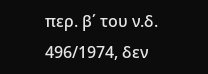περ. β΄ του ν.δ. 496/1974, δεν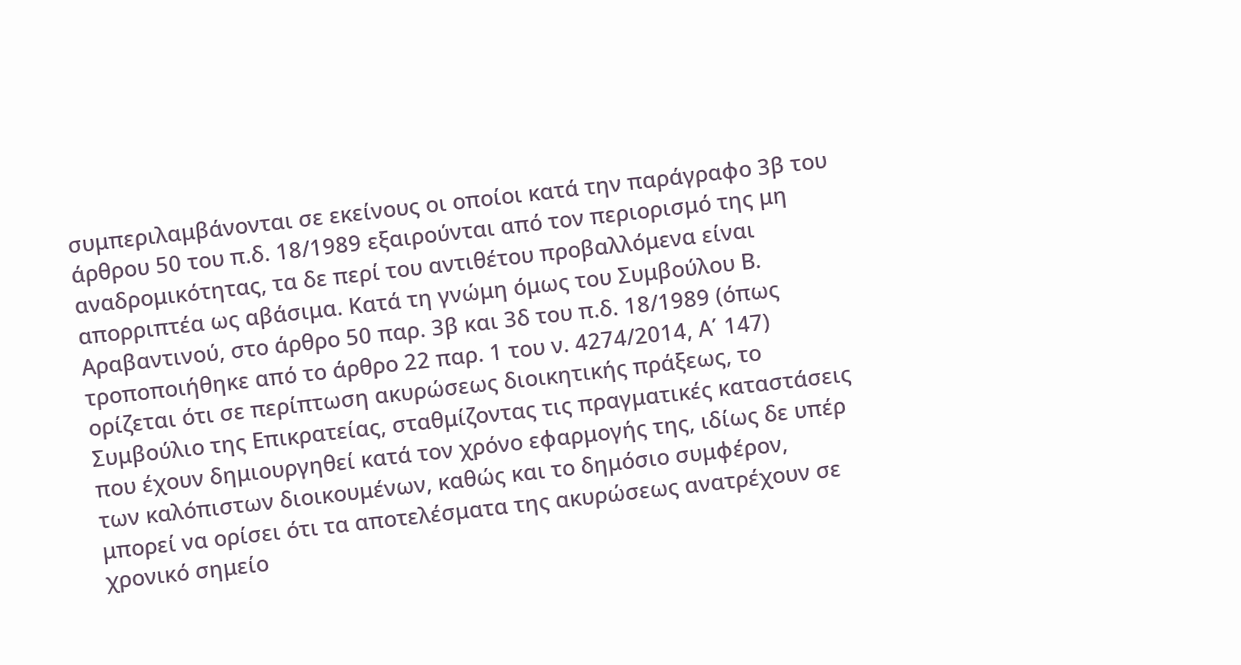συμπεριλαμβάνονται σε εκείνους οι οποίοι κατά την παράγραφο 3β του άρθρου 50 του π.δ. 18/1989 εξαιρούνται από τον περιορισμό της μη αναδρομικότητας, τα δε περί του αντιθέτου προβαλλόμενα είναι απορριπτέα ως αβάσιμα. Κατά τη γνώμη όμως του Συμβούλου Β. Αραβαντινού, στο άρθρο 50 παρ. 3β και 3δ του π.δ. 18/1989 (όπως τροποποιήθηκε από το άρθρο 22 παρ. 1 του ν. 4274/2014, Α΄ 147) ορίζεται ότι σε περίπτωση ακυρώσεως διοικητικής πράξεως, το Συμβούλιο της Επικρατείας, σταθμίζοντας τις πραγματικές καταστάσεις που έχουν δημιουργηθεί κατά τον χρόνο εφαρμογής της, ιδίως δε υπέρ των καλόπιστων διοικουμένων, καθώς και το δημόσιο συμφέρον, μπορεί να ορίσει ότι τα αποτελέσματα της ακυρώσεως ανατρέχουν σε χρονικό σημείο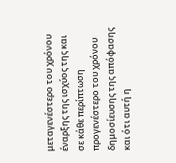μεταγενέστερο του χρόνου έναρξης της ισχύος της και σε κάθε περίπτωση προγενέστερο του χρόνου δημοσίευσης της απόφασης και ότι αυτή η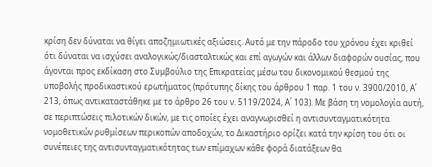κρίση δεν δύναται να θίγει αποζημιωτικές αξιώσεις. Αυτό με την πάροδο του χρόνου έχει κριθεί ότι δύναται να ισχύσει αναλογικώς/διασταλτικώς και επί αγωγών και άλλων διαφορών ουσίας, που άγονται προς εκδίκαση στο Συμβούλιο της Επικρατείας μέσω του δικονομικού θεσμού της υποβολής προδικαστικού ερωτήματος (πρότυπης δίκης του άρθρου 1 παρ. 1 του ν. 3900/2010, Α΄ 213, όπως αντικαταστάθηκε με το άρθρο 26 του ν. 5119/2024, Α΄ 103). Με βάση τη νομολογία αυτή, σε περιπτώσεις πιλοτικών δικών, με τις οποίες έχει αναγνωρισθεί η αντισυνταγματικότητα νομοθετικών ρυθμίσεων περικοπών αποδοχών, το Δικαστήριο ορίζει κατά την κρίση του ότι οι συνέπειες της αντισυνταγματικότητας των επίμαχων κάθε φορά διατάξεων θα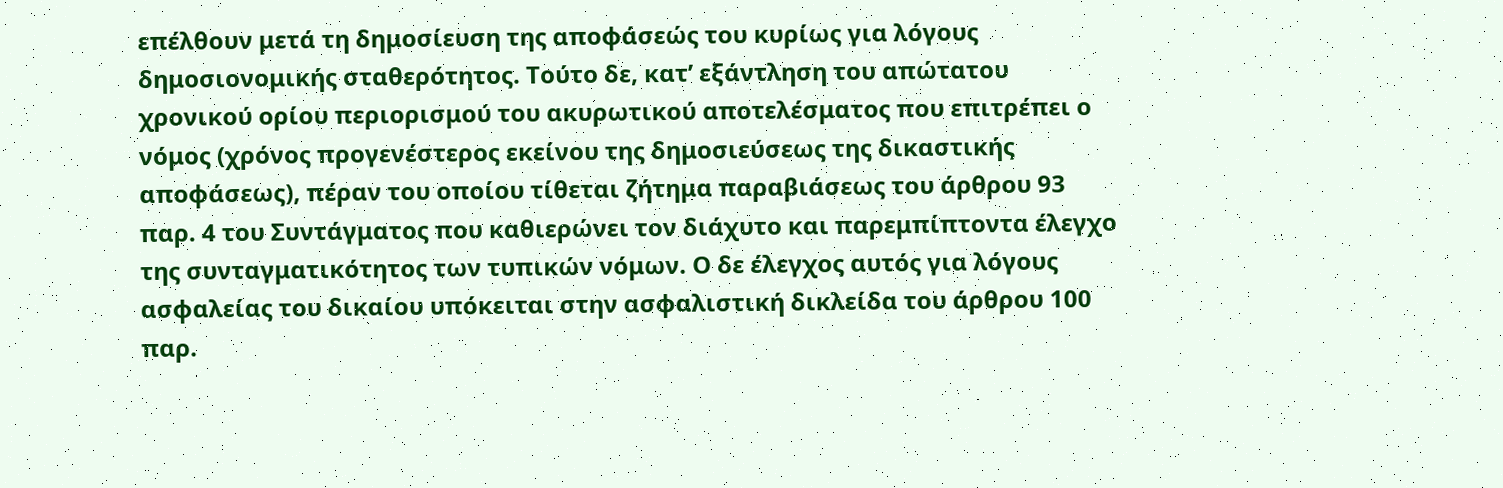επέλθουν μετά τη δημοσίευση της αποφάσεώς του κυρίως για λόγους δημοσιονομικής σταθερότητος. Τούτο δε, κατ’ εξάντληση του απώτατου χρονικού ορίου περιορισμού του ακυρωτικού αποτελέσματος που επιτρέπει ο νόμος (χρόνος προγενέστερος εκείνου της δημοσιεύσεως της δικαστικής αποφάσεως), πέραν του οποίου τίθεται ζήτημα παραβιάσεως του άρθρου 93 παρ. 4 του Συντάγματος που καθιερώνει τον διάχυτο και παρεμπίπτοντα έλεγχο της συνταγματικότητος των τυπικών νόμων. Ο δε έλεγχος αυτός για λόγους ασφαλείας του δικαίου υπόκειται στην ασφαλιστική δικλείδα του άρθρου 100 παρ.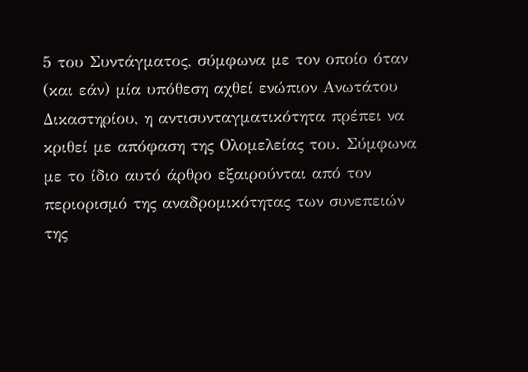5 του Συντάγματος, σύμφωνα με τον οποίο όταν (και εάν) μία υπόθεση αχθεί ενώπιον Ανωτάτου Δικαστηρίου, η αντισυνταγματικότητα πρέπει να κριθεί με απόφαση της Ολομελείας του. Σύμφωνα με το ίδιο αυτό άρθρο εξαιρούνται από τον περιορισμό της αναδρομικότητας των συνεπειών της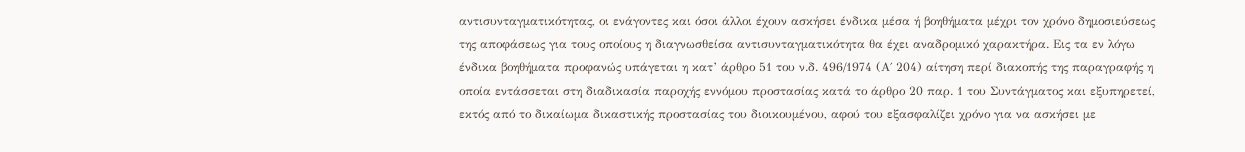αντισυνταγματικότητας, οι ενάγοντες και όσοι άλλοι έχουν ασκήσει ένδικα μέσα ή βοηθήματα μέχρι τον χρόνο δημοσιεύσεως της αποφάσεως για τους οποίους η διαγνωσθείσα αντισυνταγματικότητα θα έχει αναδρομικό χαρακτήρα. Εις τα εν λόγω ένδικα βοηθήματα προφανώς υπάγεται η κατ’ άρθρο 51 του ν.δ. 496/1974 (Α΄ 204) αίτηση περί διακοπής της παραγραφής η οποία εντάσσεται στη διαδικασία παροχής εννόμου προστασίας κατά το άρθρο 20 παρ. 1 του Συντάγματος και εξυπηρετεί, εκτός από το δικαίωμα δικαστικής προστασίας του διοικουμένου, αφού του εξασφαλίζει χρόνο για να ασκήσει με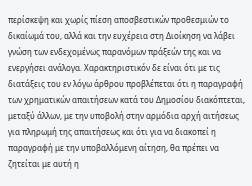περίσκεψη και χωρίς πίεση αποσβεστικών προθεσμιών το δικαίωμά του, αλλά και την ευχέρεια στη Διοίκηση να λάβει γνώση των ενδεχομένως παρανόμων πράξεών της και να ενεργήσει ανάλογα. Χαρακτηριστικόν δε είναι ότι με τις διατάξεις του εν λόγω άρθρου προβλέπεται ότι η παραγραφή των χρηματικών απαιτήσεων κατά του Δημοσίου διακόπτεται, μεταξύ άλλων, με την υποβολή στην αρμόδια αρχή αιτήσεως για πληρωμή της απαιτήσεως και ότι για να διακοπεί η παραγραφή με την υποβαλλόμενη αίτηση, θα πρέπει να ζητείται με αυτή η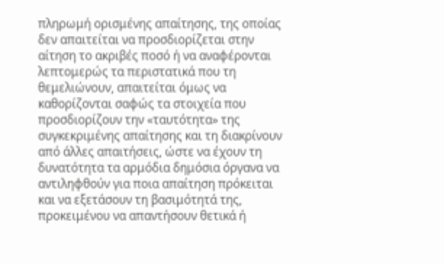πληρωμή ορισμένης απαίτησης, της οποίας δεν απαιτείται να προσδιορίζεται στην αίτηση το ακριβές ποσό ή να αναφέρονται λεπτομερώς τα περιστατικά που τη θεμελιώνουν, απαιτείται όμως να καθορίζονται σαφώς τα στοιχεία που προσδιορίζουν την «ταυτότητα» της συγκεκριμένης απαίτησης και τη διακρίνουν από άλλες απαιτήσεις, ώστε να έχουν τη δυνατότητα τα αρμόδια δημόσια όργανα να αντιληφθούν για ποια απαίτηση πρόκειται και να εξετάσουν τη βασιμότητά της, προκειμένου να απαντήσουν θετικά ή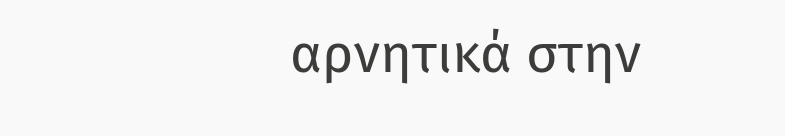αρνητικά στην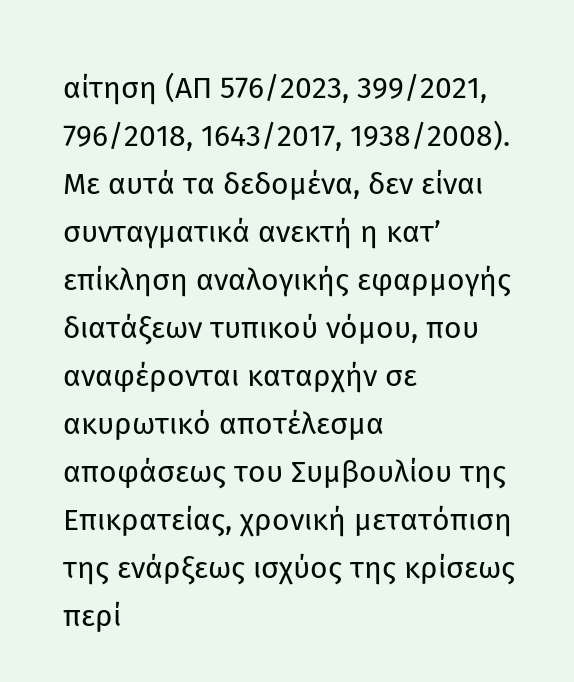αίτηση (ΑΠ 576/2023, 399/2021, 796/2018, 1643/2017, 1938/2008). Με αυτά τα δεδομένα, δεν είναι συνταγματικά ανεκτή η κατ’ επίκληση αναλογικής εφαρμογής διατάξεων τυπικού νόμου, που αναφέρονται καταρχήν σε ακυρωτικό αποτέλεσμα αποφάσεως του Συμβουλίου της Επικρατείας, χρονική μετατόπιση της ενάρξεως ισχύος της κρίσεως περί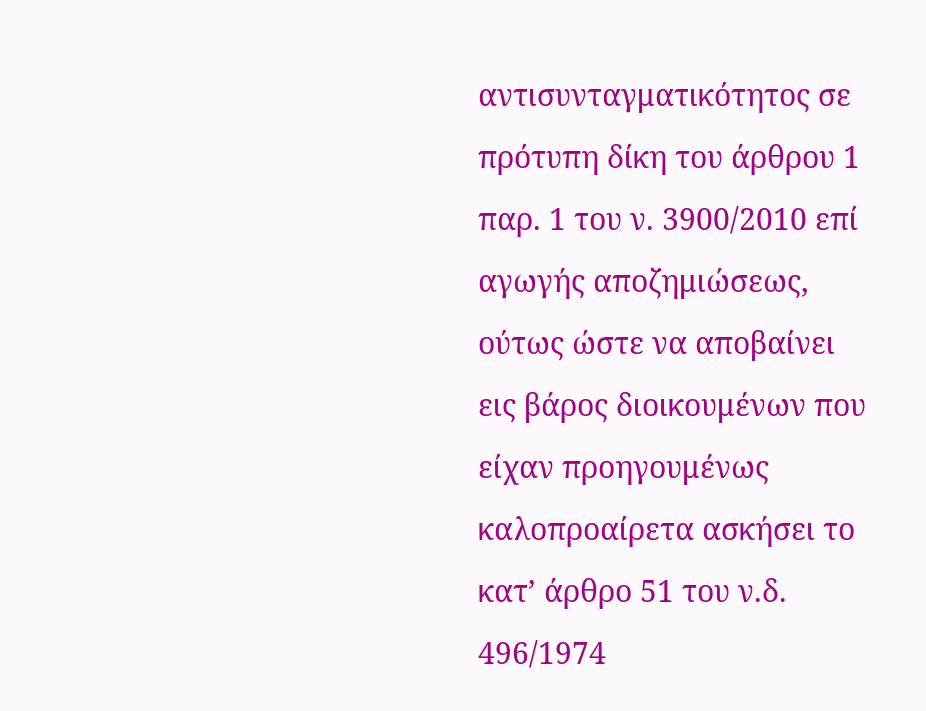αντισυνταγματικότητος σε πρότυπη δίκη του άρθρου 1 παρ. 1 του ν. 3900/2010 επί αγωγής αποζημιώσεως, ούτως ώστε να αποβαίνει εις βάρος διοικουμένων που είχαν προηγουμένως καλοπροαίρετα ασκήσει το κατ’ άρθρο 51 του ν.δ. 496/1974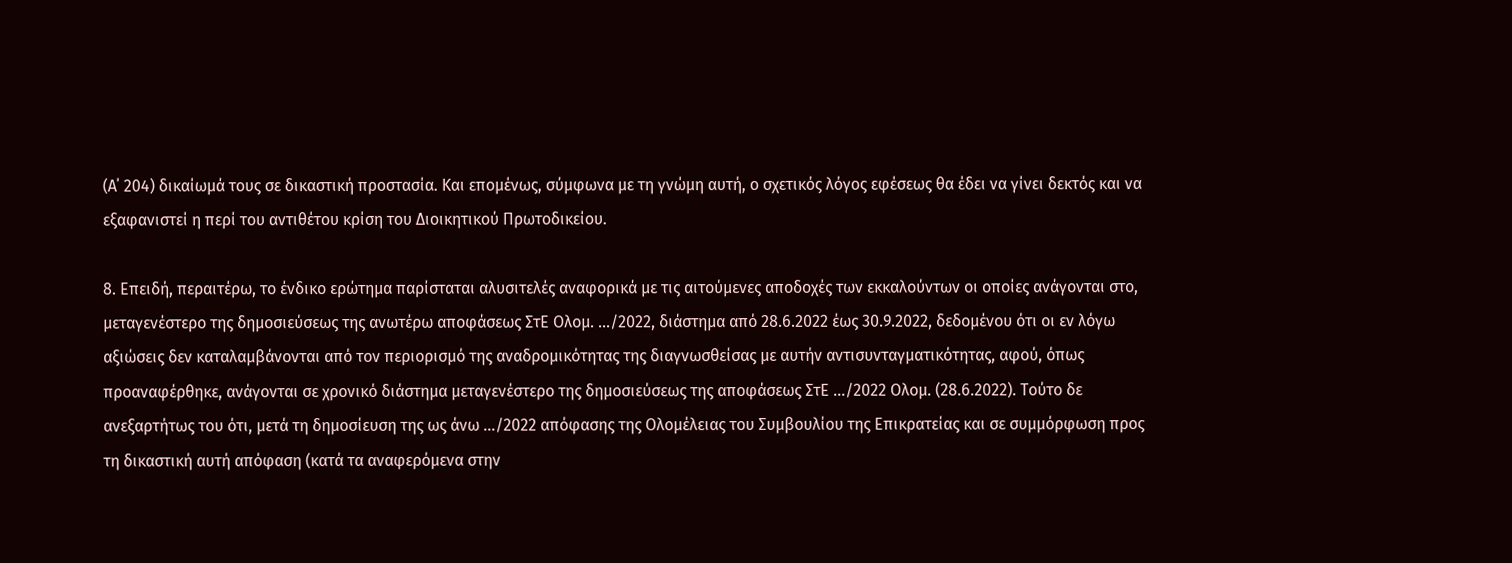(Α΄ 204) δικαίωμά τους σε δικαστική προστασία. Και επομένως, σύμφωνα με τη γνώμη αυτή, ο σχετικός λόγος εφέσεως θα έδει να γίνει δεκτός και να εξαφανιστεί η περί του αντιθέτου κρίση του Διοικητικού Πρωτοδικείου.

8. Επειδή, περαιτέρω, το ένδικο ερώτημα παρίσταται αλυσιτελές αναφορικά με τις αιτούμενες αποδοχές των εκκαλούντων οι οποίες ανάγονται στο, μεταγενέστερο της δημοσιεύσεως της ανωτέρω αποφάσεως ΣτΕ Ολομ. .../2022, διάστημα από 28.6.2022 έως 30.9.2022, δεδομένου ότι οι εν λόγω αξιώσεις δεν καταλαμβάνονται από τον περιορισμό της αναδρομικότητας της διαγνωσθείσας με αυτήν αντισυνταγματικότητας, αφού, όπως προαναφέρθηκε, ανάγονται σε χρονικό διάστημα μεταγενέστερο της δημοσιεύσεως της αποφάσεως ΣτΕ .../2022 Ολομ. (28.6.2022). Τούτο δε ανεξαρτήτως του ότι, μετά τη δημοσίευση της ως άνω .../2022 απόφασης της Ολομέλειας του Συμβουλίου της Επικρατείας και σε συμμόρφωση προς τη δικαστική αυτή απόφαση (κατά τα αναφερόμενα στην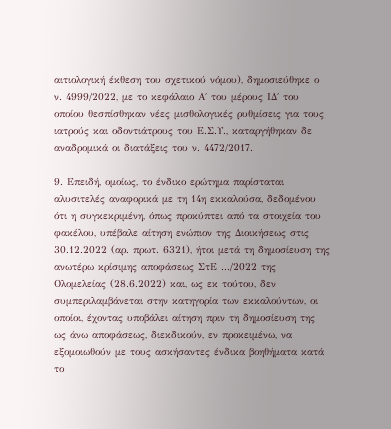αιτιολογική έκθεση του σχετικού νόμου), δημοσιεύθηκε ο ν. 4999/2022, με το κεφάλαιο Α΄ του μέρους ΙΔ΄ του οποίου θεσπίσθηκαν νέες μισθολογικές ρυθμίσεις για τους ιατρούς και οδοντιάτρους του Ε.Σ.Υ., καταργήθηκαν δε αναδρομικά οι διατάξεις του ν. 4472/2017.

9. Επειδή, ομοίως, το ένδικο ερώτημα παρίσταται αλυσιτελές αναφορικά με τη 14η εκκαλούσα, δεδομένου ότι η συγκεκριμένη, όπως προκύπτει από τα στοιχεία του φακέλου, υπέβαλε αίτηση ενώπιον της Διοικήσεως στις 30.12.2022 (αρ. πρωτ. 6321), ήτοι μετά τη δημοσίευση της ανωτέρω κρίσιμης αποφάσεως ΣτΕ .../2022 της Ολομελείας (28.6.2022) και, ως εκ τούτου, δεν συμπεριλαμβάνεται στην κατηγορία των εκκαλούντων, οι οποίοι, έχοντας υποβάλει αίτηση πριν τη δημοσίευση της ως άνω αποφάσεως, διεκδικούν, εν προκειμένω, να εξομοιωθούν με τους ασκήσαντες ένδικα βοηθήματα κατά το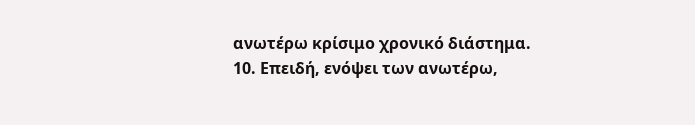ανωτέρω κρίσιμο χρονικό διάστημα.
10. Επειδή, ενόψει των ανωτέρω,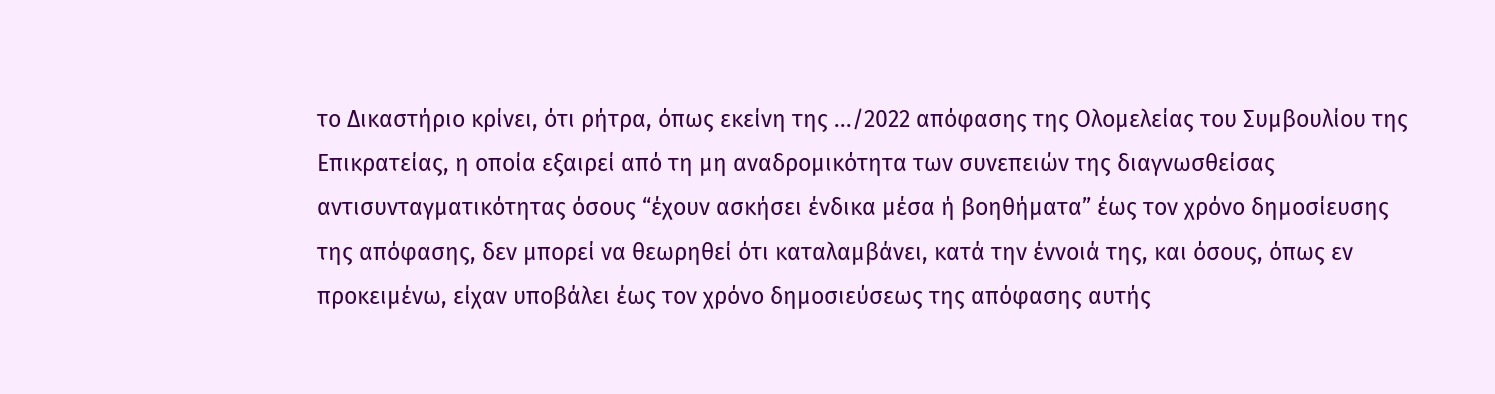το Δικαστήριο κρίνει, ότι ρήτρα, όπως εκείνη της .../2022 απόφασης της Ολομελείας του Συμβουλίου της Επικρατείας, η οποία εξαιρεί από τη μη αναδρομικότητα των συνεπειών της διαγνωσθείσας αντισυνταγματικότητας όσους “έχουν ασκήσει ένδικα μέσα ή βοηθήματα” έως τον χρόνο δημοσίευσης της απόφασης, δεν μπορεί να θεωρηθεί ότι καταλαμβάνει, κατά την έννοιά της, και όσους, όπως εν προκειμένω, είχαν υποβάλει έως τον χρόνο δημοσιεύσεως της απόφασης αυτής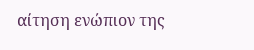αίτηση ενώπιον της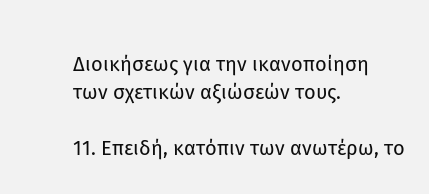Διοικήσεως για την ικανοποίηση των σχετικών αξιώσεών τους.

11. Επειδή, κατόπιν των ανωτέρω, το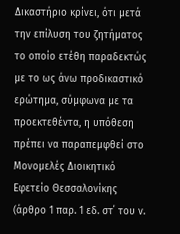Δικαστήριο κρίνει, ότι μετά την επίλυση του ζητήματος το οποίο ετέθη παραδεκτώς με το ως άνω προδικαστικό ερώτημα, σύμφωνα με τα προεκτεθέντα, η υπόθεση πρέπει να παραπεμφθεί στο Μονομελές Διοικητικό Εφετείο Θεσσαλονίκης (άρθρο 1 παρ. 1 εδ. στ΄ του ν.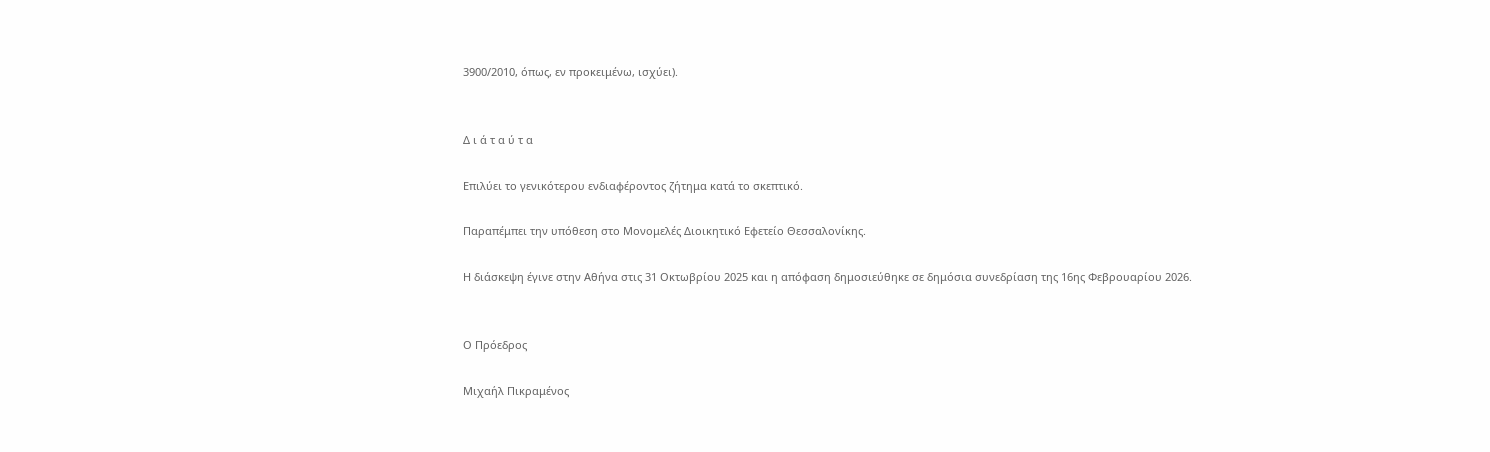3900/2010, όπως, εν προκειμένω, ισχύει).


Δ ι ά τ α ύ τ α

Επιλύει το γενικότερου ενδιαφέροντος ζήτημα κατά το σκεπτικό.

Παραπέμπει την υπόθεση στο Μονομελές Διοικητικό Εφετείο Θεσσαλονίκης.

Η διάσκεψη έγινε στην Αθήνα στις 31 Οκτωβρίου 2025 και η απόφαση δημοσιεύθηκε σε δημόσια συνεδρίαση της 16ης Φεβρουαρίου 2026.


Ο Πρόεδρος

Μιχαήλ Πικραμένος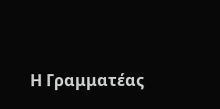Η Γραμματέας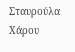Σταυρούλα Χάρου